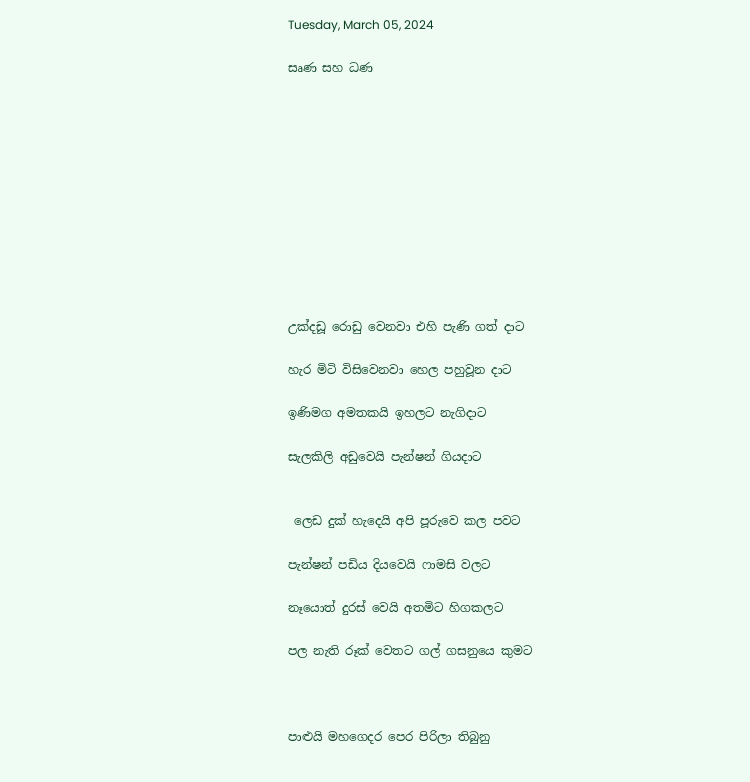Tuesday, March 05, 2024

සෘණ සහ ධණ











උක්දඩූ රොඩු වෙනවා එහි පැණි ගත් දාට

හැර මිටි විසිවෙනවා හෙල පහුවූන දාට

ඉණිමග අමතකයි ඉහලට නැගිදාට

සැලකිලි අඩුවෙයි පැන්ෂන් ගියදාට


 ලෙඩ දුක් හැදෙයි අපි පූරුවෙ කල පවට

පැන්ෂන් පඩිය දියවෙයි ෆාමසි වලට

නෑයොත් දුරස් වෙයි අතමිට හිගකලට

පල නැති රූක් වෙතට ගල් ගසනුයෙ කුමට



පාළුයි මහගෙදර පෙර පිරිලා තිබුනු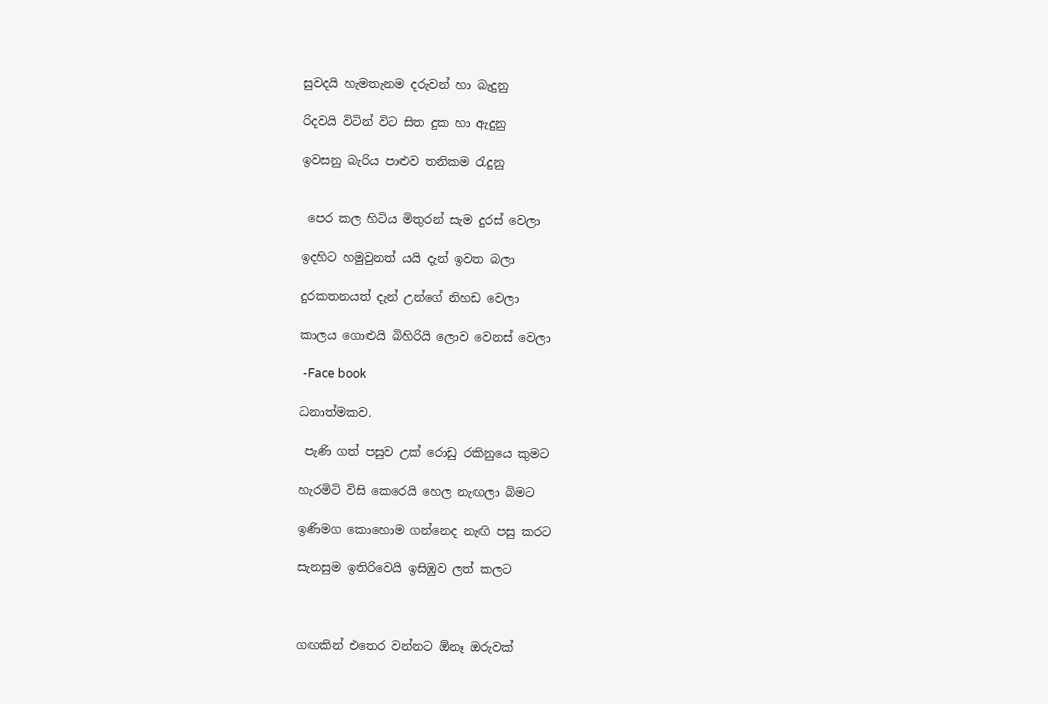සුවදයි හැමතැනම දරුවන් හා බැදුනු

රිදවයි විටින් විට සිත දුක හා ඇදුනු

ඉවසනු බැරිය පාළුව තනිකම රැදුනු


 පෙර කල හිටිය මිතුරන් සැම දුරස් වෙලා

ඉදහිට හමුවුනත් යයි දැන් ඉවත බලා

දුරකතනයත් දැන් උන්ගේ නිහඩ වෙලා

කාලය ගොළුයි බිහිරියි ලොව වෙනස් වෙලා

 -Face book

ධනාත්මකව.

 පැණි ගත් පසුව උක් රොඩු රකිනුයෙ කුමට

හැරමිටි විසි කෙරෙයි හෙල නැඟලා බිමට

ඉණිමග කොහොම ගන්නෙද නැඟි පසු කරට

සැනසුම ඉතිරිවෙයි ඉසිඹුව ලත් කලට



ගඟකින් එතෙර වන්නට ඕනෑ ඔරුවක්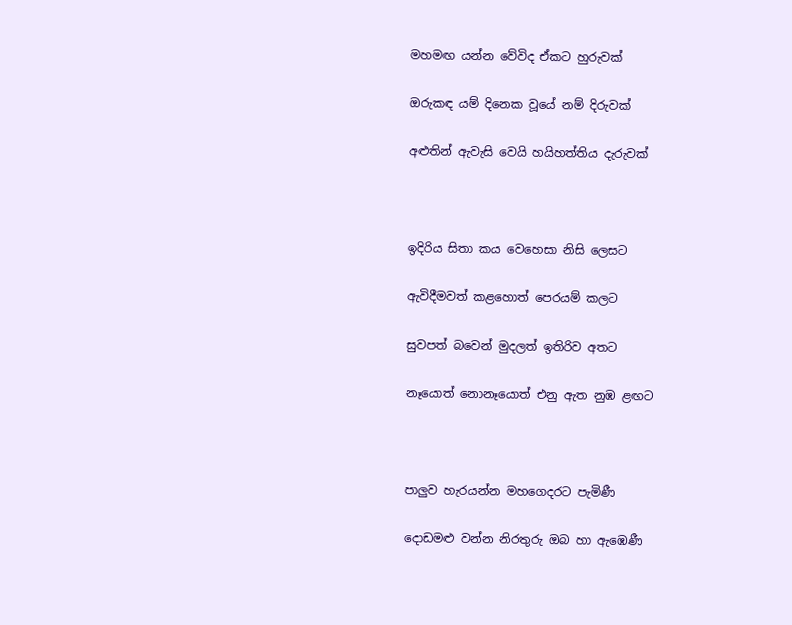මහමඟ යන්න වේවිද ඒකට හුරුවක්

ඔරුකඳ යම් දිනෙක වූයේ නම් දිරුවක්

අළුතින් ඇවැසි වෙයි හයිහත්තිය දැරුවක්



ඉදිරිය සිතා කය වෙහෙසා නිසි ලෙසට

ඇවිදීමවත් කළහොත් පෙරයම් කලට

සුවපත් බවෙන් මුදලත් ඉතිරිව අතට

නෑයොත් නොනෑයොත් එනු ඇත නුඹ ළඟට



පාලුව හැරයන්න මහගෙදරට පැමිණී

දොඩමළු වන්න නිරතුරු ඔබ හා ඇඹෙණී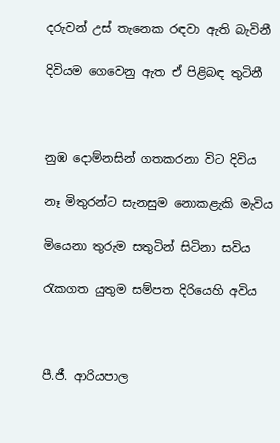දරුවන් උස් තැනෙක රඳවා ඇති බැවිනී

දිවියම ගෙවෙනු ඇත ඒ පිළිබඳ තුටිනී



නුඹ දොම්නසින් ගතකරනා විට දිවිය

නෑ මිතුරන්ට සැනසුම නොකළැකි මැවිය

මියෙනා තුරුම සතුටින් සිටිනා සවිය

රැකගත යුතුම සම්පත දිරියෙහි අවිය



පී.ජී. ආරියපාල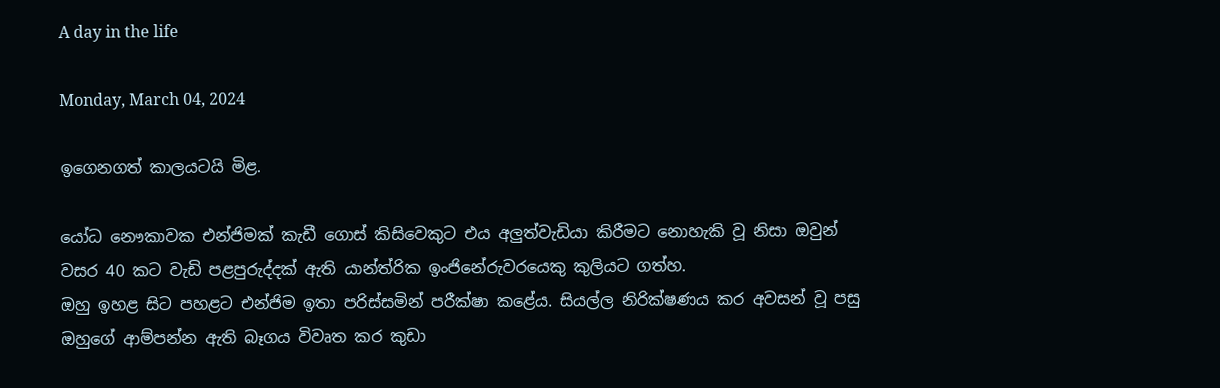A day in the life

Monday, March 04, 2024

ඉගෙනගත් කාලයටයි මිළ.

යෝධ නෞකාවක එන්ජිමක් කැඩී ගොස් කිසිවෙකුට එය අලුත්වැඩියා කිරීමට නොහැකි වූ නිසා ඔවුන් වසර 40 කට වැඩි පළපුරුද්දක් ඇති යාන්ත්රික ඉංජිනේරුවරයෙකු කුලියට ගත්හ.
ඔහු ඉහළ සිට පහළට එන්ජිම ඉතා පරිස්සමින් පරීක්ෂා කළේය. සියල්ල නිරික්ෂණය කර අවසන් වූ පසු ඔහුගේ ආම්පන්න ඇති බෑගය විවෘත කර කුඩා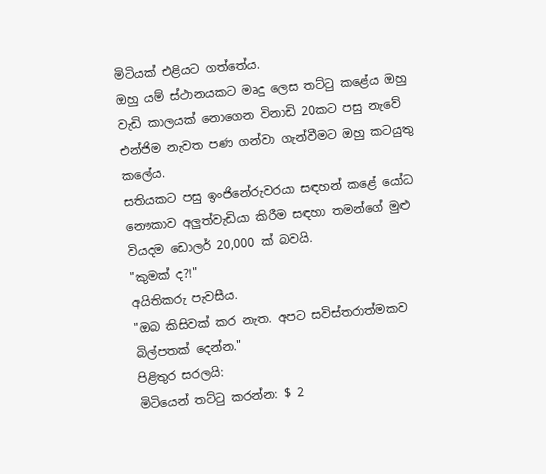මිටියක් එළියට ගත්තේය.
ඔහු යම් ස්ථානයකට මෘදු ලෙස තට්ටු කළේය ඔහු වැඩි කාලයක් නොගෙන විනාඩි 20කට පසු නැවේ එන්ජිම නැවත පණ ගන්වා ගැන්වීමට ඔහු කටයුතු කලේය.
සතියකට පසු ඉංජිනේරුවරයා සඳහන් කළේ යෝධ නෞකාව අලුත්වැඩියා කිරීම සඳහා තමන්ගේ මුළු වියදම ඩොලර් 20,000 ක් බවයි.
"කුමක් ද?!"
අයිතිකරු පැවසීය.
"ඔබ කිසිවක් කර නැත. අපට සවිස්තරාත්මකව බිල්පතක් දෙන්න."
පිළිතුර සරලයි:
මිටියෙන් තට්ටු කරන්න: $ 2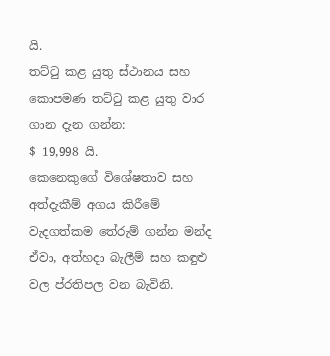යි.
තට්ටු කළ යුතු ස්ථානය සහ කොපමණ තට්ටු කළ යුතු වාර ගාන දැන ගන්න:
$ 19,998 යි.
කෙනෙකුගේ විශේෂතාව සහ අත්දැකීම් අගය කිරීමේ වැදගත්කම තේරුම් ගන්න මන්ද ඒවා, අත්හදා බැලීම් සහ කඳුළු වල ප්රතිපල වන බැවිනි.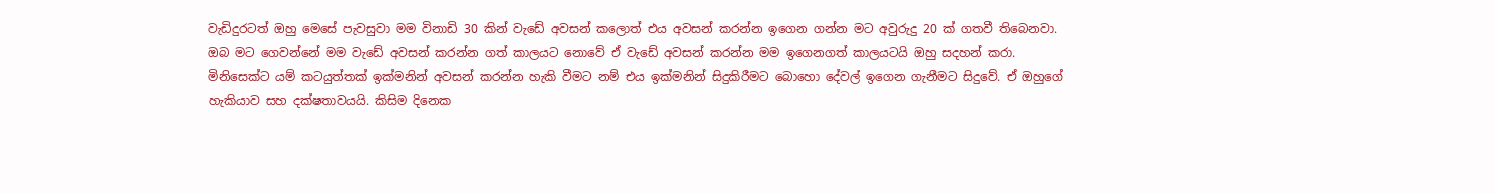වැඩිදුරටත් ඔහු මෙසේ පැවසුවා මම විනාඩි 30 කින් වැඩේ අවසන් කලොත් එය අවසන් කරන්න ඉගෙන ගන්න මට අවුරුදු 20 ක් ගතවී තිබෙනවා.
ඔබ මට ගෙවන්නේ මම වැඩේ අවසන් කරන්න ගත් කාලයට නොවේ ඒ වැඩේ අවසන් කරන්න මම ඉගෙනගත් කාලයටයි ඔහු සදහන් කරා.
මිනිසෙක්ට යම් කටයුත්තක් ඉක්මනින් අවසන් කරන්න හැකි වීමට නම් එය ඉක්මනින් සිදුකිරීමට බොහො දේවල් ඉගෙන ගැනීමට සිදුවේ. ඒ ඔහුගේ හැකියාව සහ දක්ෂතාවයයි. කිසිම දිනෙක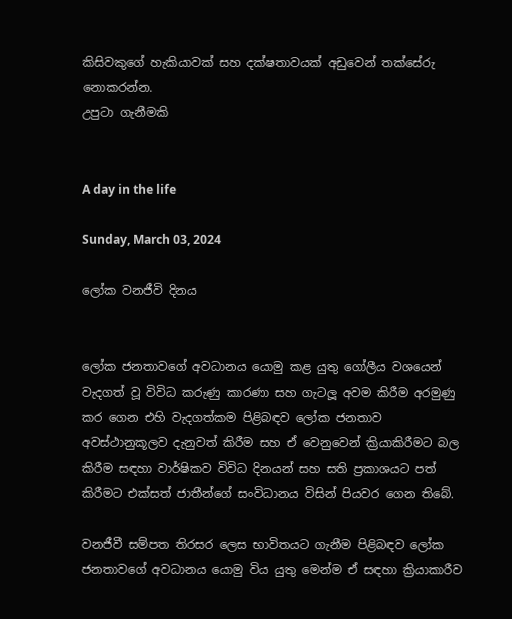කිසිවකුගේ හැකියාවක් සහ දක්ෂතාවයක් අඩුවෙන් තක්සේරු නොකරන්න.
උපුටා ගැනීමකි


A day in the life

Sunday, March 03, 2024

ලෝක වනජීවි දිනය


ලෝක ජනතාවගේ අවධානය යොමු කළ යුතු ගෝලීය වශයෙන් වැදගත් වූ විවිධ කරුණු කාරණා සහ ගැටලූ අවම කිරීම අරමුණු කර ගෙන එහි වැදගත්කම පිළිබඳව ලෝක ජනතාව අවස්ථානුකූලව දැනුවත් කිරීම සහ ඒ වෙනුවෙන් ක්‍රියාකිරීමට බල කිරීම සඳහා වාර්ෂිකව විවිධ දිනයන් සහ සති ප්‍රකාශයට පත් කිරීමට එක්සත් ජාතීන්ගේ සංවිධානය විසින් පියවර ගෙන තිබේ.

වනජීවී සම්පත තිරසර ලෙස භාවිතයට ගැනීම පිළිබඳව ලෝක ජනතාවගේ අවධානය යොමු විය යුතු මෙන්ම ඒ සඳහා ක්‍රියාකාරීව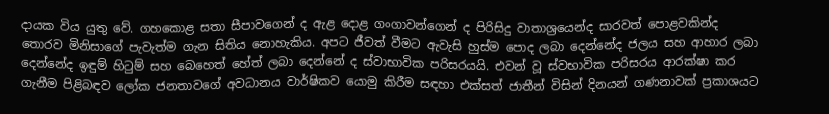දායක විය යුතු වේ. ගහකොළ සතා සීපාවගෙන් ද ඇළ දොළ ගංගාවන්ගෙන් ද පිරිසිදු වාතාශ්‍රයෙන්ද සාරවත් පොළවකින්ද තොරව මිනිසාගේ පැවැත්ම ගැන සිතිය නොහැකිය. අපට ජීවත් වීමට ඇවැසි හුස්ම පොද ලබා දෙන්නේද ජලය සහ ආහාර ලබා දෙන්නේද ඉඳුම් හිටුම් සහ බෙහෙත් හේත් ලබා දෙන්නේ ද ස්වාභාවික පරිසරයයි. එවන් වූ ස්වභාවික පරිසරය ආරක්ෂා කර ගැනීම පිළිබඳව ලෝක ජනතාවගේ අවධානය වාර්ෂිකව යොමු කිරීම සඳහා එක්සත් ජාතීන් විසින් දිනයන් ගණනාවක් ප්‍රකාශයට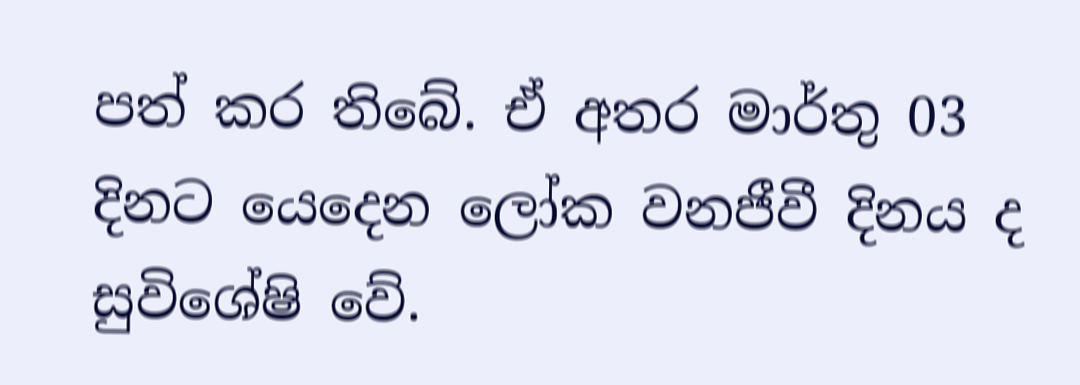පත් කර තිබේ. ඒ අතර මාර්තු 03 දිනට යෙදෙන ලෝක වනජීවී දිනය ද සුවිශේෂි වේ.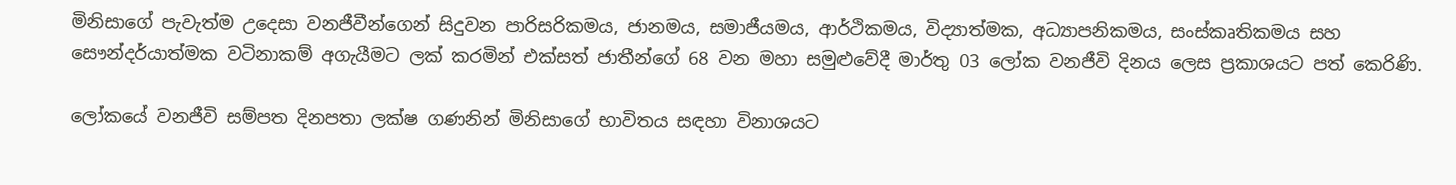මිනිසාගේ පැවැත්ම උදෙසා වනජීවීන්ගෙන් සිදුවන පාරිසරිකමය, ජානමය, සමාජීයමය, ආර්ථිකමය, විද්‍යාත්මක, අධ්‍යාපනිකමය, සංස්කෘතිකමය සහ සෞන්දර්යාත්මක වටිනාකම් අගැයීමට ලක් කරමින් එක්සත් ජාතීන්ගේ 68 වන මහා සමුළුවේදී මාර්තු 03 ලෝක වනජීවි දිනය ලෙස ප්‍රකාශයට පත් කෙරිණි.

ලෝකයේ වනජීවි සම්පත දිනපතා ලක්ෂ ගණනින් මිනිසාගේ භාවිතය සඳහා විනාශයට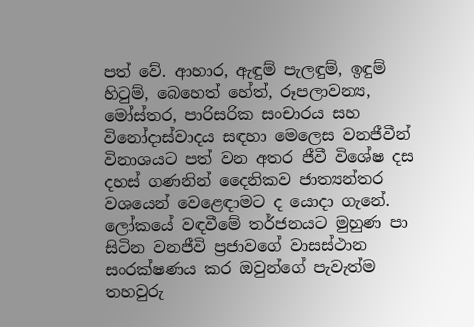පත් වේ. ආහාර, ඇඳුම් පැලඳුම්, ඉඳුම් හිටුම්, බෙහෙත් හේත්, රූපලාවන්‍ය, මෝස්තර, පාරිසරික සංචාරය සහ විනෝදාස්වාදය සඳහා මෙලෙස වනජීවීන් විනාශයට පත් වන අතර ජීවී විශේෂ දස දහස් ගණනින් දෛනිකව ජාත්‍යන්තර වශයෙන් වෙළෙඳාමට ද යොදා ගැනේ. ලෝකයේ වඳවීමේ තර්ජනයට මුහුණ පා සිටින වනජීවි ප්‍රජාවගේ වාසස්ථාන සංරක්ෂණය කර ඔවුන්ගේ පැවැත්ම තහවුරු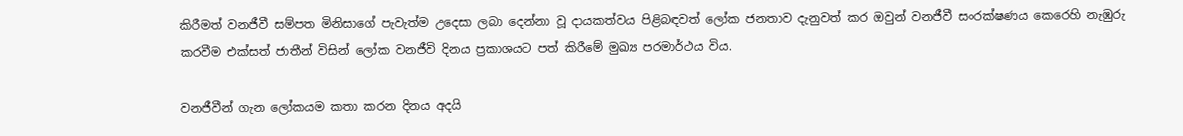කිරීමත් වනජීවී සම්පත මිනිසාගේ පැවැත්ම උදෙසා ලබා දෙන්නා වූ දායකත්වය පිළිබඳවත් ලෝක ජනතාව දැනුවත් කර ඔවුන් වනජීවී සංරක්ෂණය කෙරෙහි නැඹුරු කරවීම එක්සත් ජාතීන් විසින් ලෝක වනජීවි දිනය ප්‍රකාශයට පත් කිරීමේ මුඛ්‍ය පරමාර්ථය විය.

වනජීවීන් ගැන ලෝකයම කතා කරන දිනය අදයි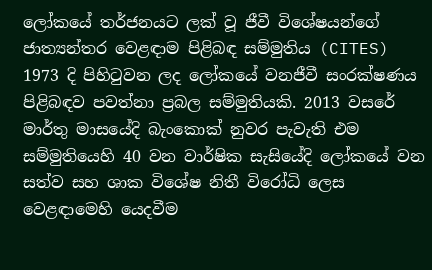ලෝකයේ තර්ජනයට ලක් වූ ජීවී විශේෂයන්ගේ ජාත්‍යන්තර වෙළඳාම පිළිබඳ සම්මුතිය (CITES) 1973 දි පිහිටුවන ලද ලෝකයේ වනජීවී සංරක්ෂණය පිළිබඳව පවත්නා ප්‍රබල සම්මුතියකි. 2013 වසරේ මාර්තු මාසයේදි බැංකොක් නුවර පැවැති එම සම්මුතියෙහි 40 වන වාර්ෂික සැසියේදි ලෝකයේ වන සත්ව සහ ශාක විශේෂ නිතී විරෝධි ලෙස වෙළඳාමෙහි යෙදවීම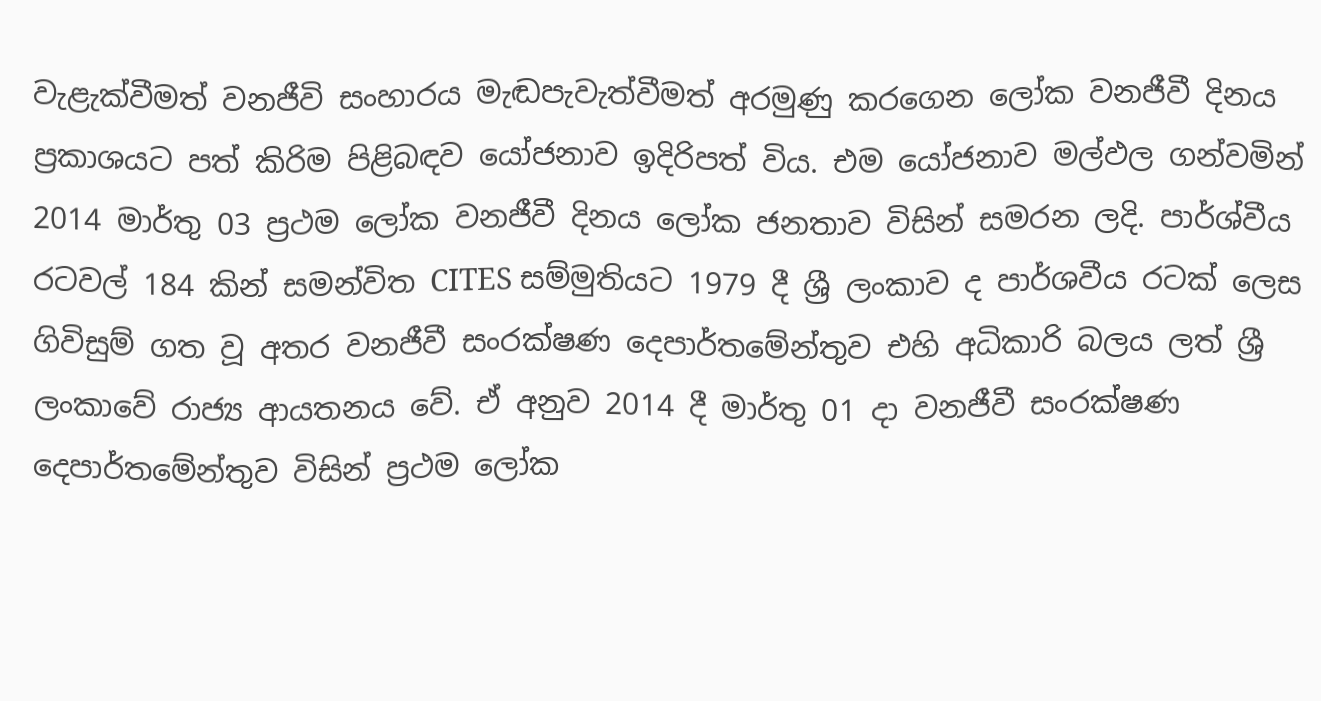වැළැක්වීමත් වනජීවි සංහාරය මැඬපැවැත්වීමත් අරමුණු කරගෙන ලෝක වනජීවී දිනය ප්‍රකාශයට පත් කිරිම පිළිබඳව යෝජනාව ඉදිරිපත් විය. එම යෝජනාව මල්ඵල ගන්වමින් 2014 මාර්තු 03 ප්‍රථම ලෝක වනජීවී දිනය ලෝක ජනතාව විසින් සමරන ලදි. පාර්ශ්වීය රටවල් 184 කින් සමන්විත CITES සම්මුතියට 1979 දී ශ්‍රී ලංකාව ද පාර්ශවීය රටක් ලෙස ගිවිසුම් ගත වූ අතර වනජීවී සංරක්ෂණ දෙපාර්තමේන්තුව එහි අධිකාරි බලය ලත් ශ්‍රී ලංකාවේ රාජ්‍ය ආයතනය වේ. ඒ අනුව 2014 දී මාර්තු 01 දා වනජීවී සංරක්ෂණ දෙපාර්තමේන්තුව විසින් ප්‍රථම ලෝක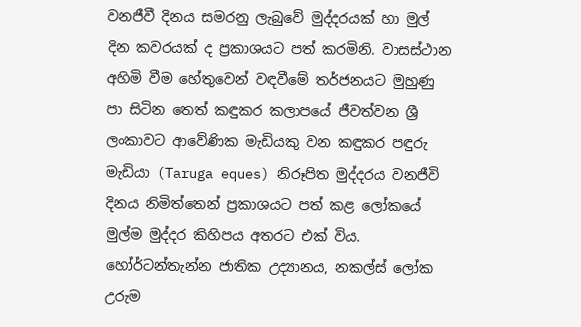වනජීවී දිනය සමරනු ලැබුවේ මුද්දරයක් හා මුල් දින කවරයක් ද ප්‍රකාශයට පත් කරමිනි. වාසස්ථාන අහිමි වීම හේතුවෙන් වඳවීමේ තර්ජනයට මුහුණු පා සිටින තෙත් කඳුකර කලාපයේ ජීවත්වන ශ්‍රී ලංකාවට ආවේණික මැඩියකු වන කඳුකර පඳුරු මැඩියා (Taruga eques) නිරූපිත මුද්දරය වනජීවි දිනය නිමිත්තෙන් ප්‍රකාශයට පත් කළ ලෝකයේ මුල්ම මුද්දර කිහිපය අතරට එක් විය. හෝර්ටන්තැන්න ජාතික උද්‍යානය, නකල්ස් ලෝක උරුම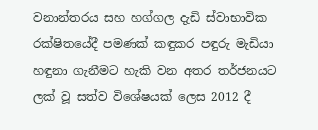වනාන්තරය සහ හග්ගල දැඩි ස්වාභාවික රක්ෂිතයේදී පමණක් කඳුකර පඳුරු මැඩියා හඳුනා ගැනීමට හැකි වන අතර තර්ජනයට ලක් වූ සත්ව විශේෂයක් ලෙස 2012 දී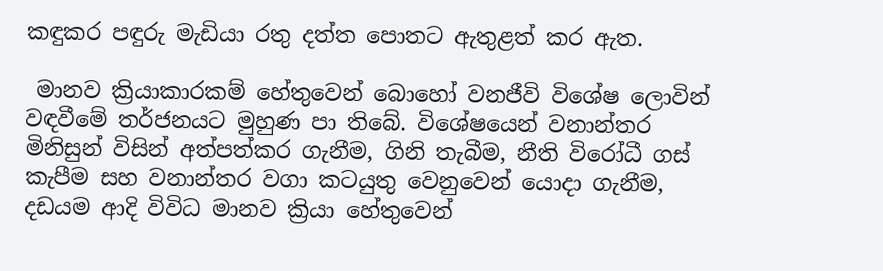කඳුකර පඳුරු මැඩියා රතු දත්ත පොතට ඇතුළත් කර ඇත.

 මානව ක්‍රියාකාරකම් හේතුවෙන් බොහෝ වනජීවි විශේෂ ලොවින් වඳවීමේ තර්ජනයට මුහුණ පා තිබේ. විශේෂයෙන් වනාන්තර මිනිසුන් විසින් අත්පත්කර ගැනීම, ගිනි තැබීම, නීති විරෝධී ගස් කැපීම සහ වනාන්තර වගා කටයුතු වෙනුවෙන් යොදා ගැනීම, දඩයම ආදි විවිධ මානව ක්‍රියා හේතුවෙන්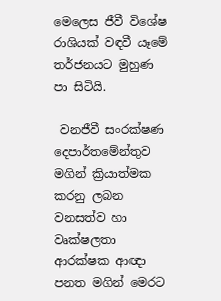මෙලෙස ජීවී විශේෂ රාශියක් වඳවී යෑමේ තර්ජනයට මුහුණ පා සිටියි.

 වනජීවී සංරක්ෂණ දෙපාර්තමේන්තුව මගින් ක්‍රියාත්මක කරනු ලබන වනසත්ව හා වෘක්ෂලතා ආරක්ෂක ආඥා පනත මගින් මෙරට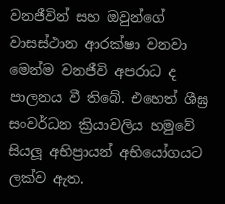වනජීවින් සහ ඔවුන්ගේ වාසස්ථාන ආරක්ෂා වනවා මෙන්ම වනජීවි අපරාධ ද පාලනය වී තිබේ. එහෙත් ශීඝ්‍ර සංවර්ධන ක්‍රියාවලිය හමුවේ සියලූ අභිප්‍රායන් අභියෝගයට ලක්ව ඇත.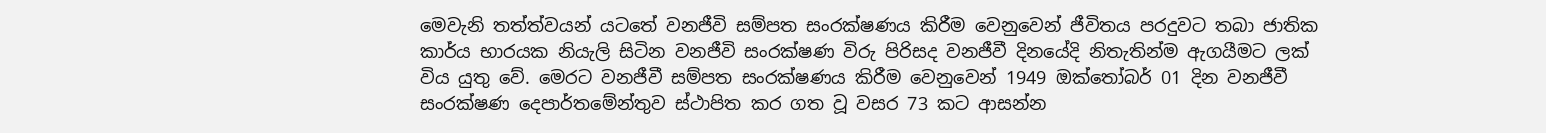මෙවැනි තත්ත්වයන් යටතේ වනජීවි සම්පත සංරක්ෂණය කිරීම වෙනුවෙන් ජීවිතය පරදුවට තබා ජාතික කාර්ය භාරයක නියැලි සිටින වනජීවි සංරක්ෂණ විරු පිරිසද වනජීවී දිනයේදි නිතැතින්ම ඇගයීමට ලක් විය යුතු වේ. මෙරට වනජීවී සම්පත සංරක්ෂණය කිරීම වෙනුවෙන් 1949 ඔක්තෝබර් 01 දින වනජීවී සංරක්ෂණ දෙපාර්තමේන්තුව ස්ථාපිත කර ගත වූ වසර 73 කට ආසන්න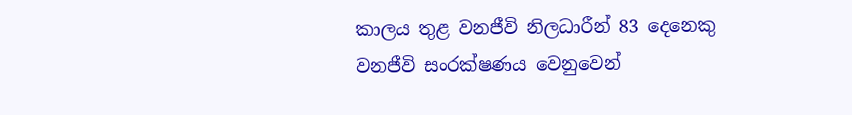කාලය තුළ වනජීවි නිලධාරීන් 83 දෙනෙකු වනජීවි සංරක්ෂණය වෙනුවෙන්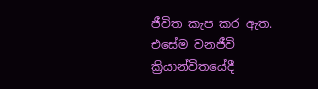ජීවිත කැප කර ඇත. එසේම වනජීවි ක්‍රියාන්විතයේදී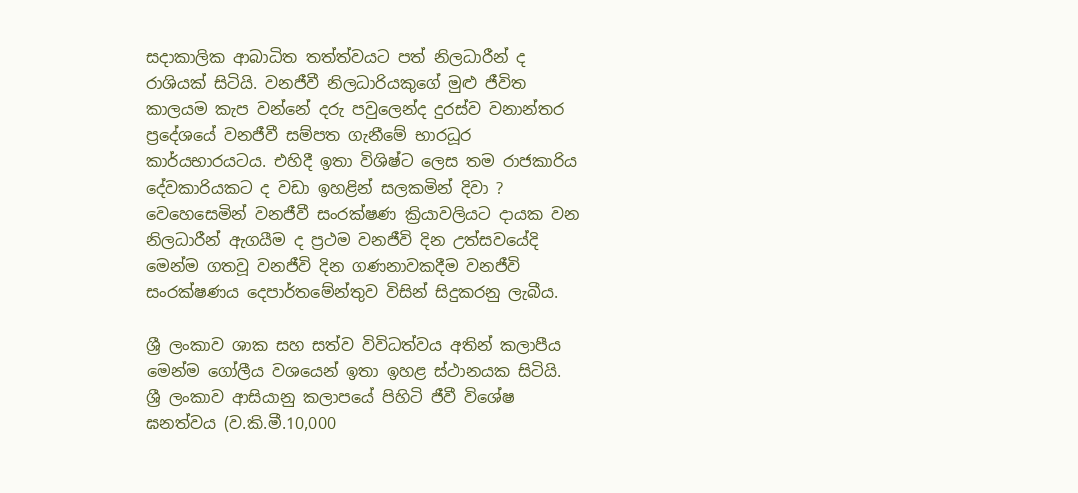සදාකාලික ආබාධිත තත්ත්වයට පත් නිලධාරීන් ද රාශියක් සිටියි. වනජීවී නිලධාරියකුගේ මුළු ජීවිත කාලයම කැප වන්නේ දරු පවුලෙන්ද දුරස්ව වනාන්තර ප්‍රදේශයේ වනජීවී සම්පත ගැනීමේ භාරධූර කාර්යභාරයටය. එහිදී ඉතා විශිෂ්ට ලෙස තම රාජකාරිය දේවකාරියකට ද වඩා ඉහළින් සලකමින් දිවා ? වෙහෙසෙමින් වනජීවී සංරක්ෂණ ක්‍රියාවලියට දායක වන නිලධාරීන් ඇගයීම ද ප්‍රථම වනජීවි දින උත්සවයේදි මෙන්ම ගතවූ වනජීවි දින ගණනාවකදීම වනජීවි සංරක්ෂණය දෙපාර්තමේන්තුව විසින් සිදුකරනු ලැබීය.

ශ්‍රී ලංකාව ශාක සහ සත්ව විවිධත්වය අතින් කලාපීය මෙන්ම ගෝලීය වශයෙන් ඉතා ඉහළ ස්ථානයක සිටියි. ශ්‍රී ලංකාව ආසියානු කලාපයේ පිහිටි ජීවී විශේෂ ඝනත්වය (ව.කි.මී.10,000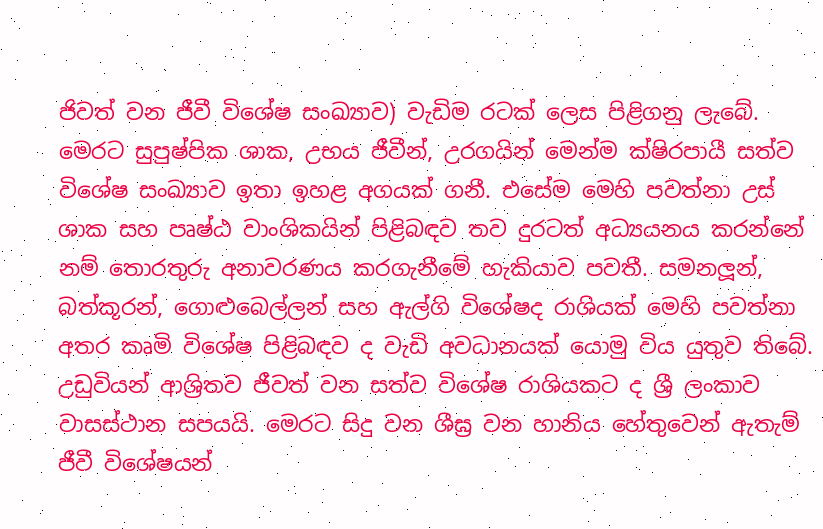ජිවත් වන ජීවී විශේෂ සංඛ්‍යාව) වැඩිම රටක් ලෙස පිළිගනු ලැබේ. මෙරට සුපුෂ්පික ශාක, උභය ජීවීන්, උරගයින් මෙන්ම ක්ෂිරපායී සත්ව විශේෂ සංඛ්‍යාව ඉතා ඉහළ අගයක් ගනී. එසේම මෙහි පවත්නා උස් ශාක සහ පෘෂ්ඨ වාංශිකයින් පිළිබඳව තව දුරටත් අධ්‍යයනය කරන්නේ නම් තොරතුරු අනාවරණය කරගැනීමේ හැකියාව පවතී. සමනලූන්, බත්කූරන්, ගොළුබෙල්ලන් සහ ඇල්ගි විශේෂද රාශියක් මෙහි පවත්නා අතර කෘමි විශේෂ පිළිබඳව ද වැඩි අවධානයක් යොමු විය යුතුව තිබේ. උඩුවියන් ආශ්‍රිතව ජීවත් වන සත්ව විශේෂ රාශියකට ද ශ්‍රී ලංකාව වාසස්ථාන සපයයි. මෙරට සිදු වන ශීඝ්‍ර වන හානිය හේතුවෙන් ඇතැම් ජීවී විශේෂයන්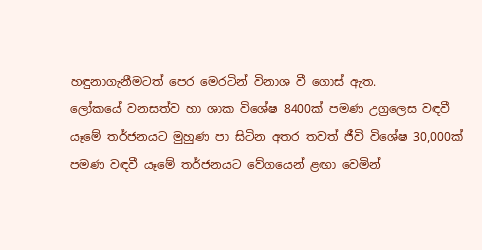හඳුනාගැනීමටත් පෙර මෙරටින් විනාශ වී ගොස් ඇත.
ලෝකයේ වනසත්ව හා ශාක විශේෂ 8400ක් පමණ උග්‍රලෙස වඳවී යෑමේ තර්ජනයට මුහුණ පා සිටින අතර තවත් ජීවි විශේෂ 30,000ක් පමණ වඳවී යෑමේ තර්ජනයට වේගයෙන් ළඟා වෙමින්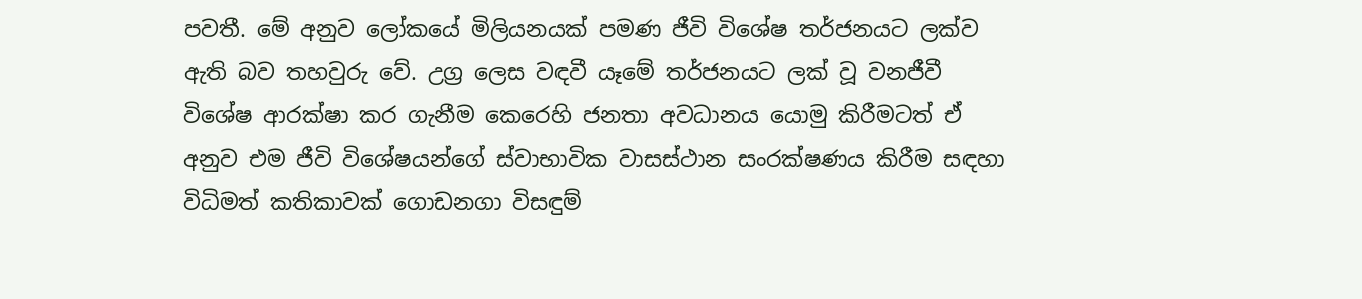පවතී. මේ අනුව ලෝකයේ මිලියනයක් පමණ ජීවි විශේෂ තර්ජනයට ලක්ව ඇති බව තහවුරු වේ. උග්‍ර ලෙස වඳවී යෑමේ තර්ජනයට ලක් වූ වනජීවී විශේෂ ආරක්ෂා කර ගැනීම කෙරෙහි ජනතා අවධානය යොමු කිරීමටත් ඒ අනුව එම ජීවි විශේෂයන්ගේ ස්වාභාවික වාසස්ථාන සංරක්ෂණය කිරීම සඳහා විධිමත් කතිකාවක් ගොඩනගා විසඳුම්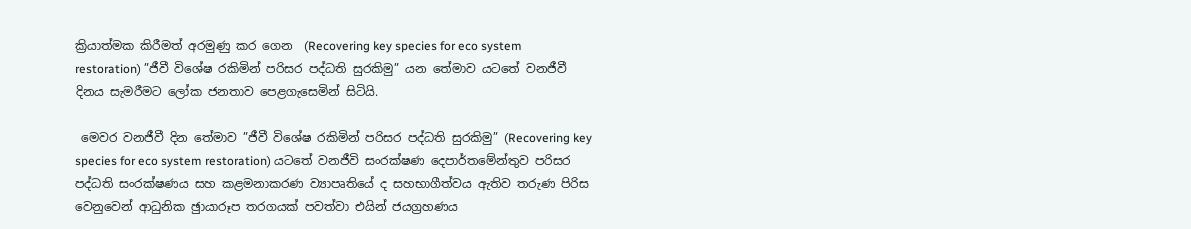ක්‍රියාත්මක කිරීමත් අරමුණු කර ගෙන  (Recovering key species for eco system restoration) ”ජීවී විශේෂ රකිමින් පරිසර පද්ධති සුරකිමු” යන තේමාව යටතේ වනජීවී දිනය සැමරීමට ලෝක ජනතාව පෙළගැසෙමින් සිටියි.

 මෙවර වනජීවී දින තේමාව ”ජීවී විශේෂ රකිමින් පරිසර පද්ධති සුරකිමු” (Recovering key species for eco system restoration) යටතේ වනජීවි සංරක්ෂණ දෙපාර්තමේන්තුව පරිසර පද්ධති සංරක්ෂණය සහ කළමනාකරණ ව්‍යාපෘතියේ ද සහභාගීත්වය ඇතිව තරුණ පිරිස වෙනුවෙන් ආධුනික ඡුායාරූප තරගයක් පවත්වා එයින් ජයග්‍රහණය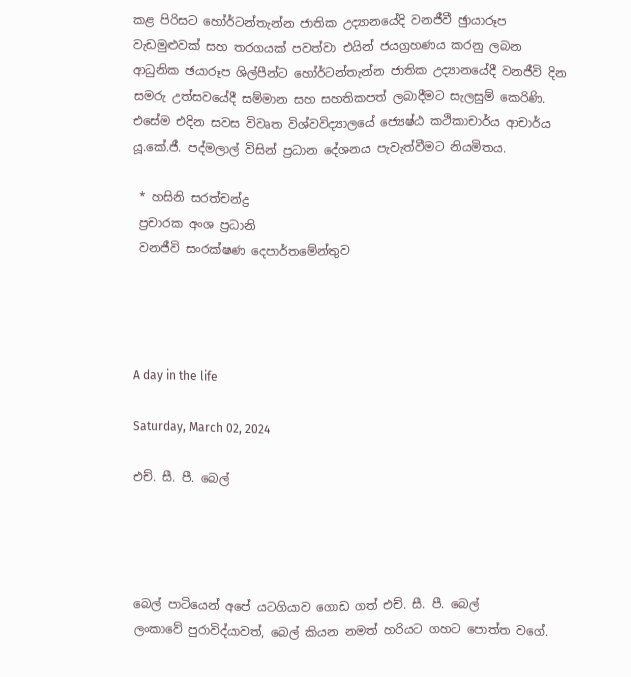කළ පිරිසට හෝර්ටන්තැන්න ජාතික උද්‍යානයේදි වනජීවී ඡුායාරූප වැඩමුළුවක් සහ තරගයක් පවත්වා එයින් ජයග්‍රහණය කරනු ලබන ආධුනික ඡයාරූප ශිල්පීන්ට හෝර්ටන්තැන්න ජාතික උද්‍යානයේදී වනජීවි දින සමරු උත්සවයේදී සම්මාන සහ සහතිකපත් ලබාදීමට සැලසුම් කෙරිණි. එසේම එදින සවස විවෘත විශ්වවිද්‍යාලයේ ජ්‍යෙෂ්ඨ කථිකාචාර්ය ආචාර්ය යූ.කේ.ජී. පද්මලාල් විසින් ප්‍රධාන දේශනය පැවැත්වීමට නියමිතය.

 * හසිනි සරත්චන්ද්‍ර
 ප්‍රචාරක අංශ ප්‍රධානි
 වනජීවි සංරක්ෂණ දෙපාර්තමේන්තුව




A day in the life

Saturday, March 02, 2024

එච්. සී. පී. බෙල්




බෙල් පාටියෙන් අපේ යටගියාව ගොඩ ගත් එච්. සී. පී. බෙල්
ලංකාවේ පුරාවිද්යාවත්, බෙල් කියන නමත් හරියට ගහට පොත්ත වගේ.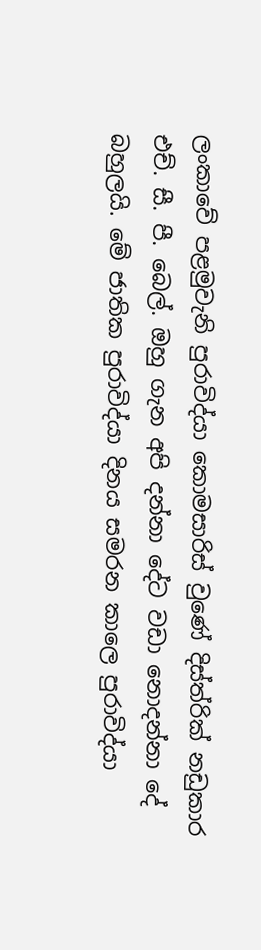ලංකාවේ පළමුවැනි පුරාවිද්යා කොමසාරිස් වුණේ දිස්ත්රික් නඩුකාර එච්. සී. පී. බෙල්. ඔහු ගැන අපි දන්නා දේට වඩා නොදන්නා දේ බහුලයි. මේ ජාතික පුරාවිද්යා දිනය සමරන කාලෙ පුරාවිද්යා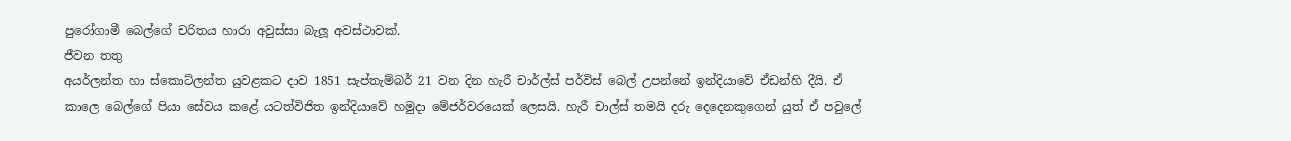පුරෝගාමී බෙල්ගේ චරිතය හාරා අවුස්සා බැලූ අවස්ථාවක්.
ජීවන තතු
අයර්ලන්ත හා ස්කොට්ලන්ත යුවළකට දාව 1851 සැප්තැම්බර් 21 වන දින හැරී චාර්ල්ස් පර්විස් බෙල් උපන්නේ ඉන්දියාවේ ඒඩන්හි දීයි. ඒ කාලෙ බෙල්ගේ පියා සේවය කළේ යටත්විජිත ඉන්දියාවේ හමුදා මේජර්වරයෙක් ලෙසයි. හැරී චාල්ස් තමයි දරු දෙදෙනකුගෙන් යුත් ඒ පවුලේ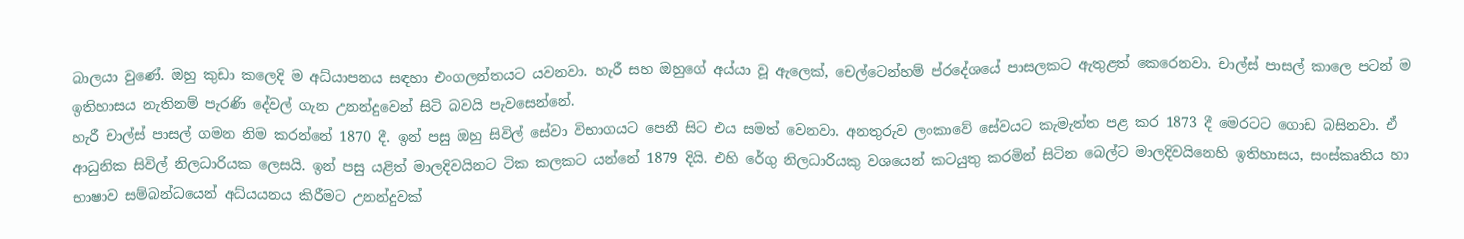බාලයා වුණේ. ඔහු කුඩා කලෙදි ම අධ්යාපනය සඳහා එංගලන්තයට යවනවා. හැරී සහ ඔහුගේ අය්යා වූ ඇලෙක්, චෙල්ටෙන්හම් ප්රදේශයේ පාසලකට ඇතුළත් කෙරෙනවා. චාල්ස් පාසල් කාලෙ පටන් ම ඉතිහාසය නැතිනම් පැරණි දේවල් ගැන උනන්දුවෙන් සිටි බවයි පැවසෙන්නේ.
හැරී චාල්ස් පාසල් ගමන නිම කරන්නේ 1870 දී. ඉන් පසු ඔහු සිවිල් සේවා විභාගයට පෙනී සිට එය සමත් වෙනවා. අනතුරුව ලංකාවේ සේවයට කැමැත්ත පළ කර 1873 දී මෙරටට ගොඩ බසිනවා. ඒ ආධුනික සිවිල් නිලධාරියක ලෙසයි. ඉන් පසු යළිත් මාලදිවයිනට ටික කලකට යන්නේ 1879 දියි. එහි රේගු නිලධාරියකු වශයෙන් කටයුතු කරමින් සිටින බෙල්ට මාලදිවයිනෙහි ඉතිහාසය, සංස්කෘතිය හා භාෂාව සම්බන්ධයෙන් අධ්යයනය කිරීමට උනන්දුවක්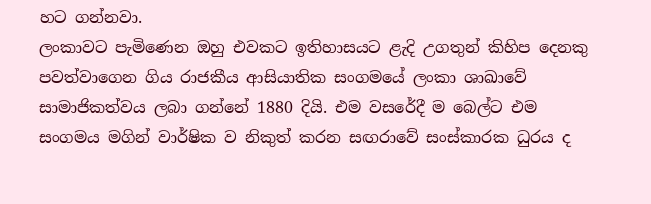හට ගන්නවා.
ලංකාවට පැමිණෙන ඔහු එවකට ඉතිහාසයට ළැදි උගතුන් කිහිප දෙනකු පවත්වාගෙන ගිය රාජකීය ආසියාතික සංගමයේ ලංකා ශාඛාවේ සාමාජිකත්වය ලබා ගන්නේ 1880 දියි. එම වසරේදී ම බෙල්ට එම සංගමය මගින් වාර්ෂික ව නිකුත් කරන සඟරාවේ සංස්කාරක ධුරය ද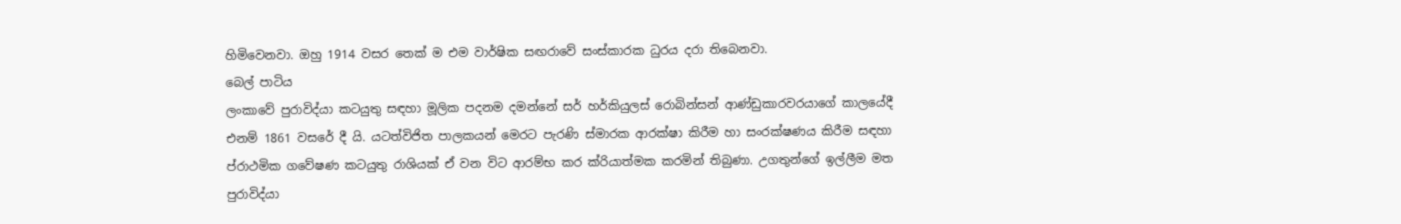හිමිවෙනවා. ඔහු 1914 වසර තෙක් ම එම වාර්ෂික සඟරාවේ සංස්කාරක ධුරය දරා තිබෙනවා.
බෙල් පාටිය
ලංකාවේ පුරාවිද්යා කටයුතු සඳහා මූලික පදනම දමන්නේ සර් හර්කියුලස් රොබින්සන් ආණ්ඩුකාරවරයාගේ කාලයේදී එනම් 1861 වසරේ දී යි. යටත්විජිත පාලකයන් මෙරට පැරණි ස්මාරක ආරක්ෂා කිරීම හා සංරක්ෂණය කිරීම සඳහා ප්රාථමික ගවේෂණ කටයුතු රාශියක් ඒ වන විට ආරම්භ කර ක්රියාත්මක කරමින් තිබුණා. උගතුන්ගේ ඉල්ලීම මත පුරාවිද්යා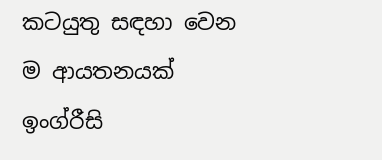කටයුතු සඳහා වෙන ම ආයතනයක් ඉංග්රීසි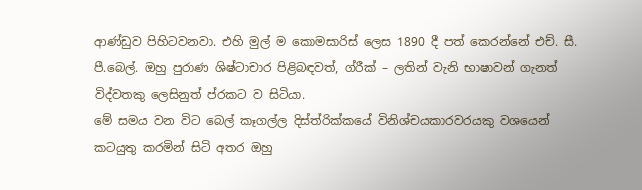ආණ්ඩුව පිහිටවනවා. එහි මුල් ම කොමසාරිස් ලෙස 1890 දී පත් කෙරන්නේ එච්. සී. පී.බෙල්. ඔහු පුරාණ ශිෂ්ටාචාර පිළිබඳවත්, ග්රීක් – ලතින් වැනි භාෂාවන් ගැනත් විද්වතකු ලෙසිනුත් ප්රකට ව සිටියා.
මේ සමය වන විට බෙල් කෑගල්ල දිස්ත්රික්කයේ විනිශ්චයකාරවරයකු වශයෙන් කටයුතු කරමින් සිටි අතර ඔහු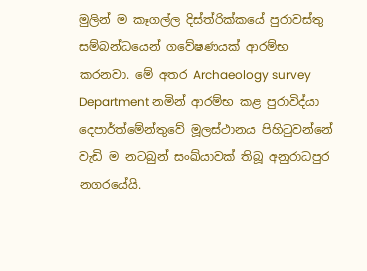මුලින් ම කෑගල්ල දිස්ත්රික්කයේ පුරාවස්තු සම්බන්ධයෙන් ගවේෂණයක් ආරම්භ කරනවා. මේ අතර Archaeology survey Department නමින් ආරම්භ කළ පුරාවිද්යා දෙපාර්ත්මේන්තුවේ මූලස්ථානය පිහිටුවන්නේ වැඩි ම නටබුන් සංඛ්යාවක් තිබූ අනුරාධපුර නගරයේයි.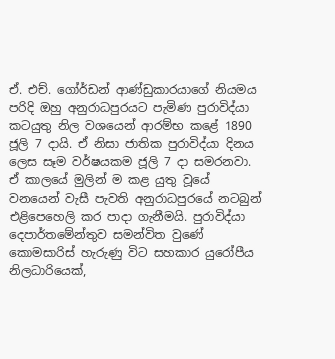ඒ. එච්. ගෝර්ඩන් ආණ්ඩුකාරයාගේ නියමය පරිදි ඔහු අනුරාධපුරයට පැමිණ පුරාවිද්යා කටයුතු නිල වශයෙන් ආරම්භ කළේ 1890 ජූලි 7 දායි. ඒ නිසා ජාතික පුරාවිද්යා දිනය ලෙස සෑම වර්ෂයකම ජූලි 7 දා සමරනවා.
ඒ කාලයේ මුලින් ම කළ යුතු වූයේ වනයෙන් වැසී පැවති අනුරාධපුරයේ නටබුන් එළිපෙහෙලි කර පාදා ගැනීමයි. පුරාවිද්යා දෙපාර්තමේන්තුව සමන්විත වුණේ කොමසාරිස් හැරුණු විට සහකාර යුරෝපීය නිලධාරියෙක්,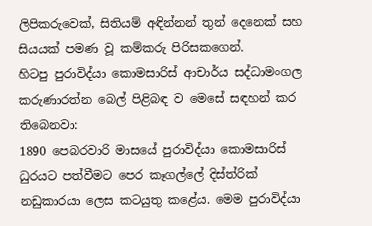ලිපිකරුවෙක්, සිතියම් අඳින්නන් තුන් දෙනෙක් සහ සියයක් පමණ වූ කම්කරු පිරිසකගෙන්.
හිටපු පුරාවිද්යා කොමසාරිස් ආචාර්ය සද්ධාමංගල කරුණාරත්න බෙල් පිළිබඳ ව මෙසේ සඳහන් කර තිබෙනවා:
1890 පෙබරවාරි මාසයේ පුරාවිද්යා කොමසාරිස් ධුරයට පත්වීමට පෙර කෑගල්ලේ දිස්ත්රික් නඩුකාරයා ලෙස කටයුතු කළේය. මෙම පුරාවිද්යා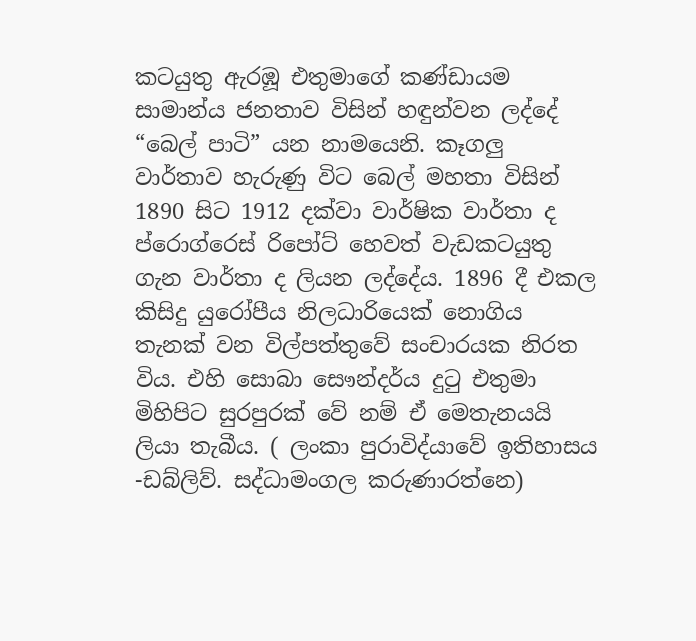කටයුතු ඇරඹූ එතුමාගේ කණ්ඩායම සාමාන්ය ජනතාව විසින් හඳුන්වන ලද්දේ “බෙල් පාටි” යන නාමයෙනි. කෑගලු වාර්තාව හැරුණු විට බෙල් මහතා විසින් 1890 සිට 1912 දක්වා වාර්ෂික වාර්තා ද ප්රොග්රෙස් රිපෝට් හෙවත් වැඩකටයුතු ගැන වාර්තා ද ලියන ලද්දේය. 1896 දී එකල කිසිදු යුරෝපීය නිලධාරියෙක් නොගිය තැනක් වන විල්පත්තුවේ සංචාරයක නිරත විය. එහි සොබා සෞන්දර්ය දුටු එතුමා මිහිපිට සුරපුරක් වේ නම් ඒ මෙතැනයයි ලියා තැබීය. ( ලංකා පුරාවිද්යාවේ ඉතිහාසය -ඩබ්ලිව්. සද්ධාමංගල කරුණාරත්නෙ)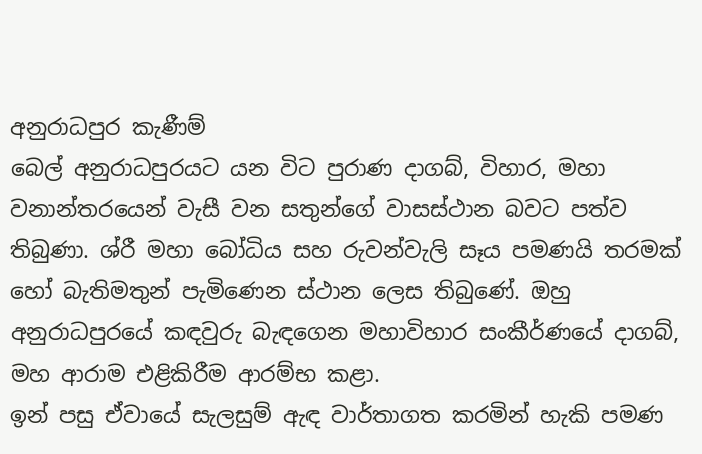අනුරාධපුර කැණීම්
බෙල් අනුරාධපුරයට යන විට පුරාණ දාගබ්, විහාර, මහා වනාන්තරයෙන් වැසී වන සතුන්ගේ වාසස්ථාන බවට පත්ව තිබුණා. ශ්රී මහා බෝධිය සහ රුවන්වැලි සෑය පමණයි තරමක් හෝ බැතිමතුන් පැමිණෙන ස්ථාන ලෙස තිබුණේ. ඔහු අනුරාධපුරයේ කඳවුරු බැඳගෙන මහාවිහාර සංකීර්ණයේ දාගබ්, මහ ආරාම එළිකිරීම ආරම්භ කළා.
ඉන් පසු ඒවායේ සැලසුම් ඇඳ වාර්තාගත කරමින් හැකි පමණ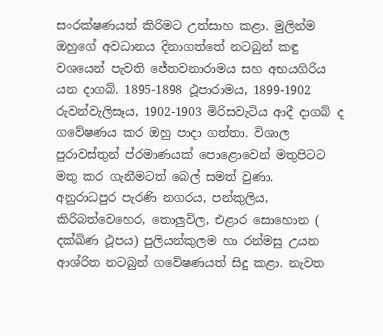සංරක්ෂණයත් කිරිමට උත්සාහ කළා. මුලින්ම ඔහුගේ අවධානය දිනාගත්තේ නටබුන් කඳු වශයෙන් පැවති ජේතවනාරාමය සහ අභයගිරිය යන දාගබ්. 1895-1898 ථූපාරාමය, 1899-1902 රුවන්වැලිසෑය, 1902-1903 මිරිසවැටිය ආදී දාගබ් ද ගවේෂණය කර ඔහු පාදා ගත්තා. විශාල පුරාවස්තුන් ප්රමාණයක් පොළොවෙන් මතුපිටට මතු කර ගැනීමටත් බෙල් සමත් වුණා.
අනුරාධපුර පැරණි නගරය, පන්කුලිය, කිරිබත්වෙහෙර, තොලුවිල, එළාර සොහොන ( දක්ඛිණ ථූපය) පුලියන්කුලම හා රන්මසු උයන ආශ්රිත නටබුන් ගවේෂණයත් සිදු කළා. නැවත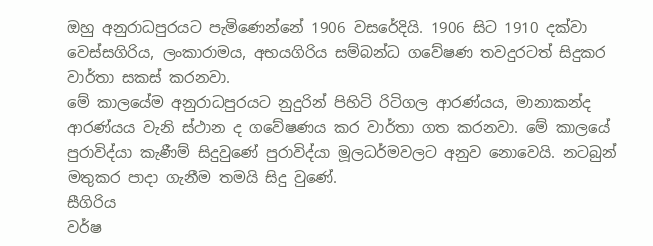ඔහු අනුරාධපුරයට පැමිණෙන්නේ 1906 වසරේදියි. 1906 සිට 1910 දක්වා වෙස්සගිරිය, ලංකාරාමය, අභයගිරිය සම්බන්ධ ගවේෂණ තවදුරටත් සිදුකර වාර්තා සකස් කරනවා.
මේ කාලයේම අනුරාධපුරයට නුදුරින් පිහිටි රිටිගල ආරණ්යය, මානාකන්ද ආරණ්යය වැනි ස්ථාන ද ගවේෂණය කර වාර්තා ගත කරනවා. මේ කාලයේ පුරාවිද්යා කැණීම් සිදුවුණේ පුරාවිද්යා මූලධර්මවලට අනුව නොවෙයි. නටබුන් මතුකර පාදා ගැනීම තමයි සිදු වුණේ.
සීගිරිය
වර්ෂ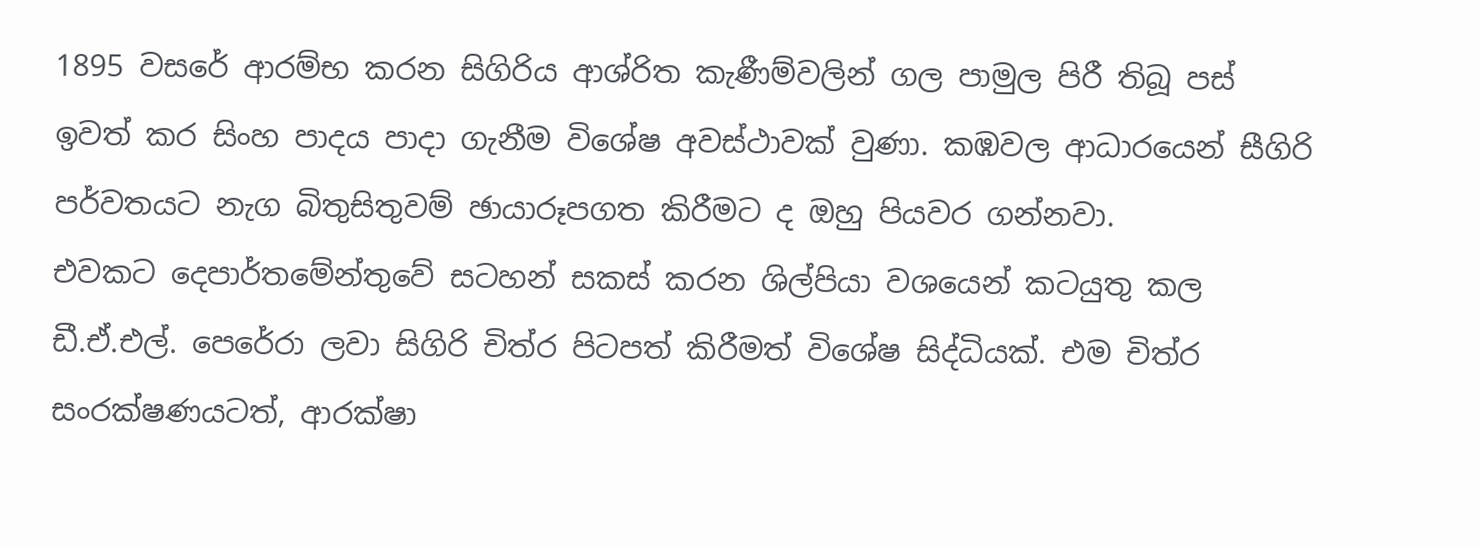1895 වසරේ ආරම්භ කරන සිගිරිය ආශ්රිත කැණීම්වලින් ගල පාමුල පිරී තිබූ පස් ඉවත් කර සිංහ පාදය පාදා ගැනීම විශේෂ අවස්ථාවක් වුණා. කඹවල ආධාරයෙන් සීගිරි පර්වතයට නැග බිතුසිතුවම් ඡායාරූපගත කිරීමට ද ඔහු පියවර ගන්නවා.
එවකට දෙපාර්තමේන්තුවේ සටහන් සකස් කරන ශිල්පියා වශයෙන් කටයුතු කල ඩී.ඒ.එල්. පෙරේරා ලවා සිගිරි චිත්ර පිටපත් කිරීමත් විශේෂ සිද්ධියක්. එම චිත්ර සංරක්ෂණයටත්, ආරක්ෂා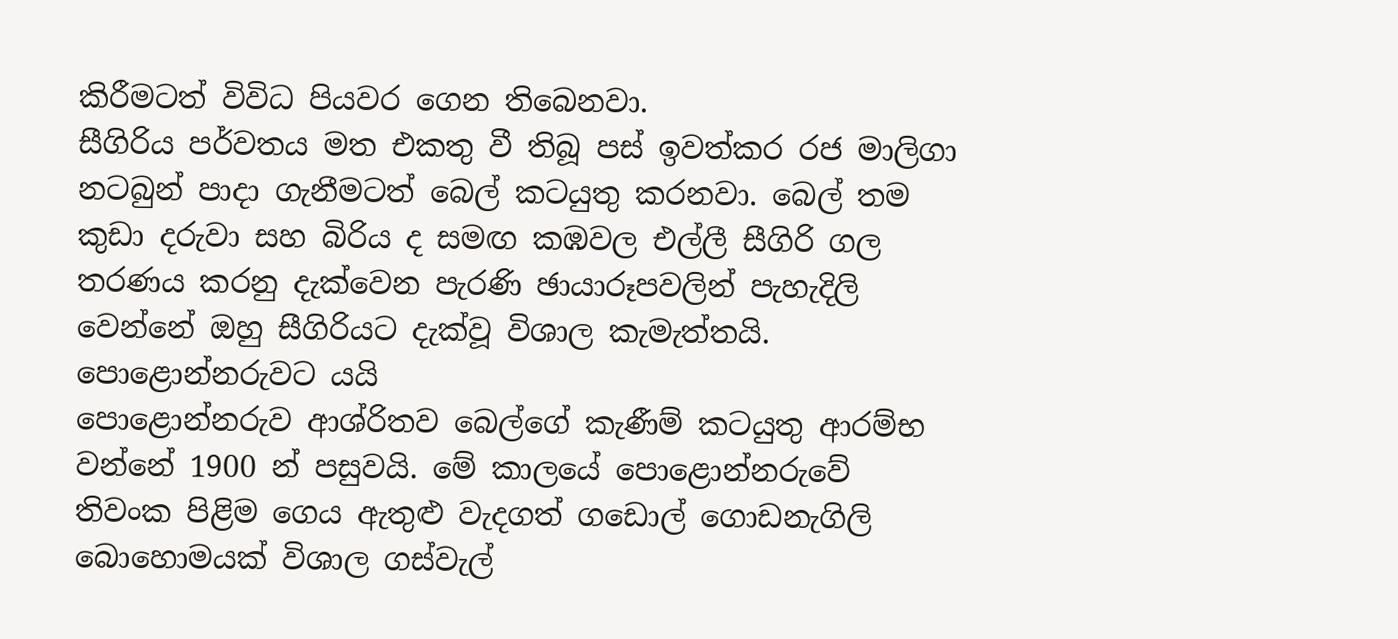කිරීමටත් විවිධ පියවර ගෙන තිබෙනවා.
සීගිරිය පර්වතය මත එකතු වී තිබූ පස් ඉවත්කර රජ මාලිගා නටබුන් පාදා ගැනීමටත් බෙල් කටයුතු කරනවා. බෙල් තම කුඩා දරුවා සහ බිරිය ද සමඟ කඹවල එල්ලී සීගිරි ගල තරණය කරනු දැක්වෙන පැරණි ඡායාරූපවලින් පැහැදිලි වෙන්නේ ඔහු සීගිරියට දැක්වූ විශාල කැමැත්තයි.
පොළොන්නරුවට යයි
පොළොන්නරුව ආශ්රිතව බෙල්ගේ කැණීම් කටයුතු ආරම්භ වන්නේ 1900 න් පසුවයි. මේ කාලයේ පොළොන්නරුවේ තිවංක පිළිම ගෙය ඇතුළු වැදගත් ගඩොල් ගොඩනැගිලි බොහොමයක් විශාල ගස්වැල්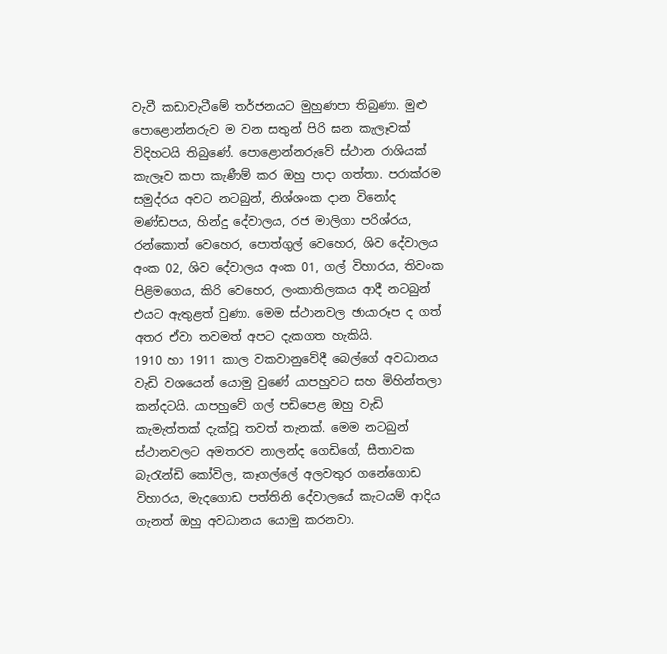වැවී කඩාවැටීමේ තර්ජනයට මුහුණපා තිබුණා. මුළු පොළොන්නරුව ම වන සතුන් පිරි ඝන කැලෑවක් විදිහටයි තිබුණේ. පොළොන්නරුවේ ස්ථාන රාශියක් කැලෑව කපා කැණීම් කර ඔහු පාදා ගත්තා. පරාක්රම සමුද්රය අවට නටබුන්, නිශ්ශංක දාන විනෝද මණ්ඩපය, හින්දු දේවාලය, රජ මාලිගා පරිශ්රය, රන්කොත් වෙහෙර, පොත්ගුල් වෙහෙර, ශිව දේවාලය අංක 02, ශිව දේවාලය අංක 01, ගල් විහාරය, තිවංක පිළිමගෙය, කිරි වෙහෙර, ලංකාතිලකය ආදී නටබුන් එයට ඇතුළත් වුණා. මෙම ස්ථානවල ඡායාරූප ද ගත් අතර ඒවා තවමත් අපට දැකගත හැකියි.
1910 හා 1911 කාල වකවානුවේදී බෙල්ගේ අවධානය වැඩි වශයෙන් යොමු වුණේ යාපහුවට සහ මිහින්තලා කන්දටයි. යාපහුවේ ගල් පඩිපෙළ ඔහු වැඩි කැමැත්තක් දැක්වූ තවත් තැනක්. මෙම නටබුන් ස්ථානවලට අමතරව නාලන්ද ගෙඩිගේ, සීතාවක බැරැන්ඩි කෝවිල, කෑගල්ලේ අලවතුර ගනේගොඩ විහාරය, මැදගොඩ පත්තිනි දේවාලයේ කැටයම් ආදිය ගැනත් ඔහු අවධානය යොමු කරනවා.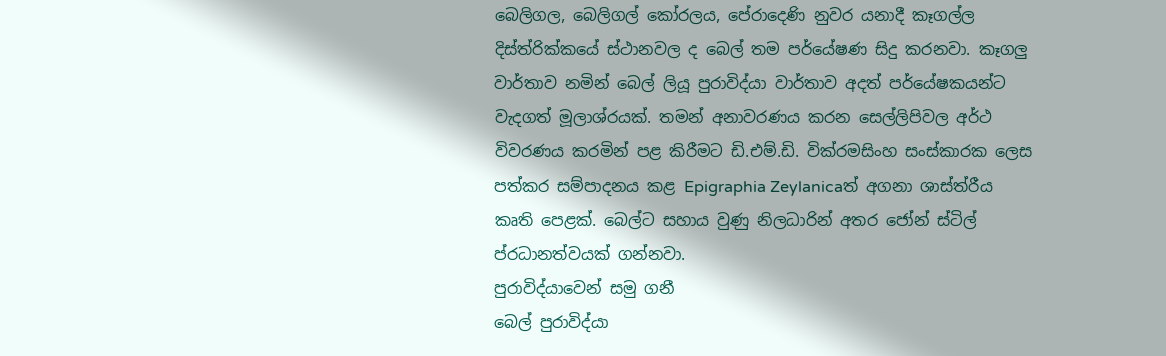බෙලිගල, බෙලිගල් කෝරලය, පේරාදෙණි නුවර යනාදී කෑගල්ල දිස්ත්රික්කයේ ස්ථානවල ද බෙල් තම පර්යේෂණ සිදු කරනවා. කෑගලු වාර්තාව නමින් බෙල් ලියූ පුරාවිද්යා වාර්තාව අදත් පර්යේෂකයන්ට වැදගත් මූලාශ්රයක්. තමන් අනාවරණය කරන සෙල්ලිපිවල අර්ථ විවරණය කරමින් පළ කිරීමට ඩි.එම්.ඩි. වික්රමසිංහ සංස්කාරක ලෙස පත්කර සම්පාදනය කළ Epigraphia Zeylanicaත් අගනා ශාස්ත්රීය කෘති පෙළක්. බෙල්ට සහාය වුණු නිලධාරින් අතර ජෝන් ස්ටිල් ප්රධානත්වයක් ගන්නවා.
පුරාවිද්යාවෙන් සමු ගනී
බෙල් පුරාවිද්යා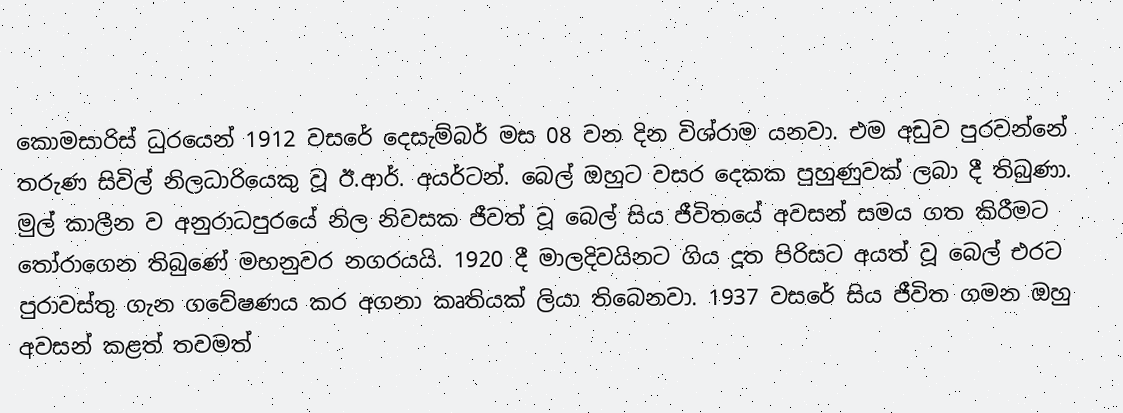කොමසාරිස් ධුරයෙන් 1912 වසරේ දෙසැම්බර් මස 08 වන දින විශ්රාම යනවා. එම අඩුව පුරවන්නේ තරුණ සිවිල් නිලධාරියෙකු වූ ඊ.ආර්. අයර්ටන්. බෙල් ඔහුට වසර දෙකක පුහුණුවක් ලබා දී තිබුණා. මුල් කාලීන ව අනුරාධපුරයේ නිල නිවසක ජීවත් වූ බෙල් සිය ජීවිතයේ අවසන් සමය ගත කිරීමට තෝරාගෙන තිබුණේ මහනුවර නගරයයි. 1920 දී මාලදිවයිනට ගිය දූත පිරිසට අයත් වූ බෙල් එරට පුරාවස්තු ගැන ගවේෂණය කර අගනා කෘතියක් ලියා තිබෙනවා. 1937 වසරේ සිය ජීවිත ගමන ඔහු අවසන් කළත් තවමත්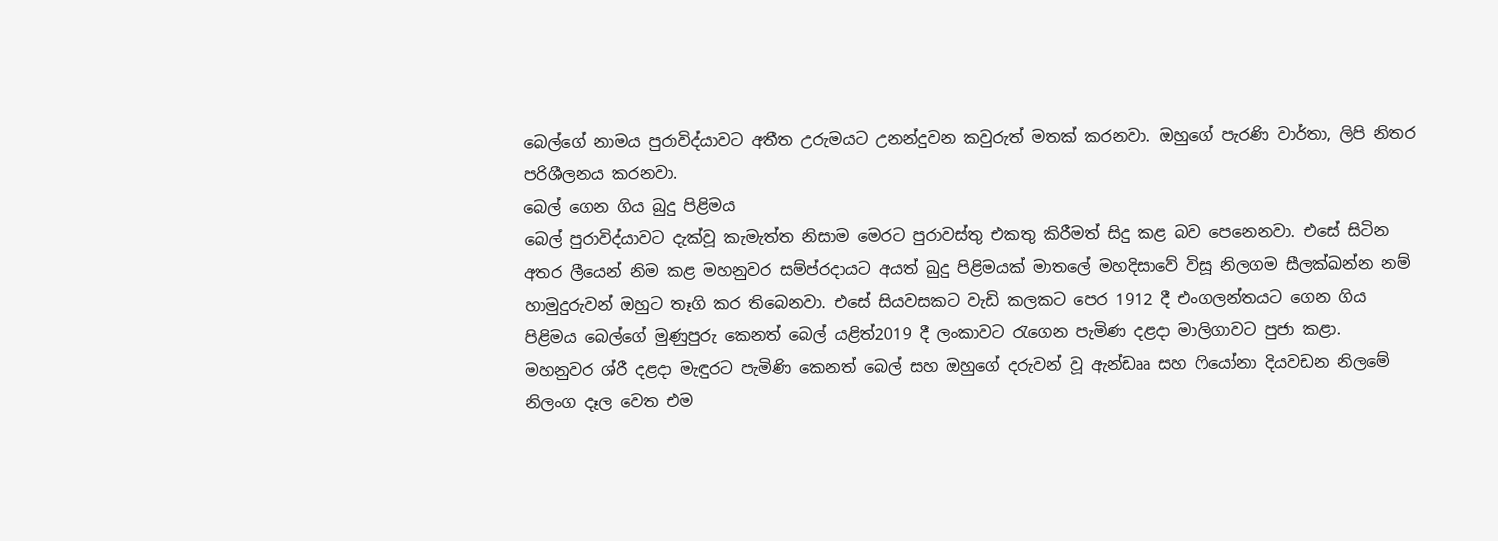බෙල්ගේ නාමය පුරාවිද්යාවට අතීත උරුමයට උනන්දුවන කවුරුත් මතක් කරනවා. ඔහුගේ පැරණි වාර්තා, ලිපි නිතර පරිශීලනය කරනවා.
බෙල් ගෙන ගිය බුදු පිළිමය
බෙල් පුරාවිද්යාවට දැක්වූ කැමැත්ත නිසාම මෙරට පුරාවස්තු එකතු කිරීමත් සිදු කළ බව පෙනෙනවා. එසේ සිටින අතර ලීයෙන් නිම කළ මහනුවර සම්ප්රදායට අයත් බුදු පිළිමයක් මාතලේ මහදිසාවේ විසූ නිලගම සීලක්ඛන්න නම් හාමුදුරුවන් ඔහුට තෑගි කර තිබෙනවා. එසේ සියවසකට වැඩි කලකට පෙර 1912 දී එංගලන්තයට ගෙන ගිය පිළිමය බෙල්ගේ මුණුපුරු කෙනත් බෙල් යළිත්2019 දී ලංකාවට රැගෙන පැමිණ දළදා මාලිගාවට පුජා කළා.
මහනුවර ශ්රී දළදා මැඳුරට පැමිණි කෙනත් බෙල් සහ ඔහුගේ දරුවන් වූ ඇන්ඩෲ සහ ෆියෝනා දියවඩන නිලමේ නිලංග දෑල වෙත එම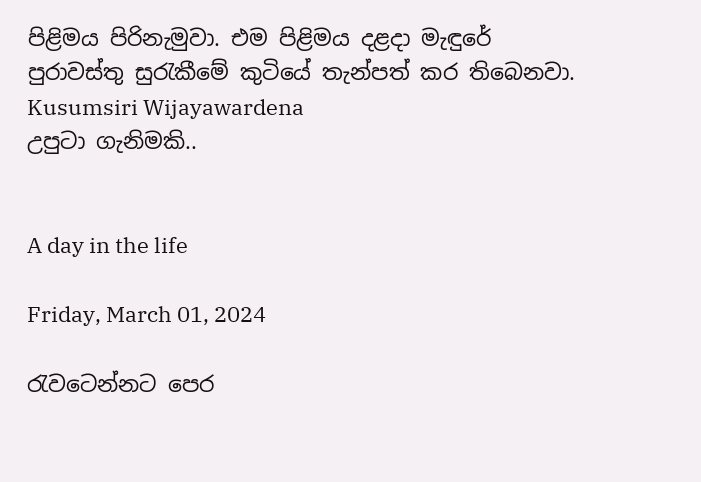පිළිමය පිරිනැමුවා. එම පිළිමය දළදා මැඳුරේ පුරාවස්තු සුරැකීමේ කුටියේ තැන්පත් කර තිබෙනවා.
Kusumsiri Wijayawardena
උපුටා ගැනිමකි..


A day in the life

Friday, March 01, 2024

රැවටෙන්නට පෙර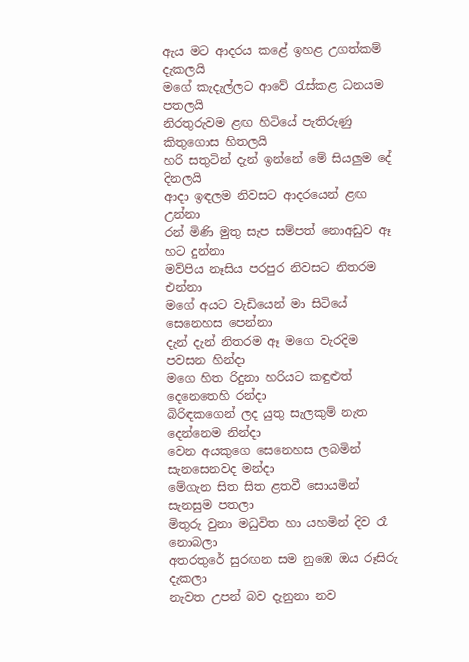ඇය මට ආදරය කළේ ඉහළ උගත්කම් දැකලයි
මගේ කැදැල්ලට ආවේ රැස්කළ ධනයම පතලයි
නිරතුරුවම ළඟ හිටියේ පැතිරුණු කිතුගොස හිතලයි
හරි සතුටින් දැන් ඉන්නේ මේ සියලුම දේ දිනලයි
ආදා ඉඳලම නිවසට ආදරයෙන් ළඟ උන්නා
රන් මිණි මුතු සැප සම්පත් නොඅඩුව ඈ හට දුන්නා
මව්පිය නෑසිය පරපුර නිවසට නිතරම එන්නා
මගේ අයට වැඩියෙන් මා සිටියේ සෙනෙහස පෙන්නා
දැන් දැන් නිතරම ඈ මගෙ වැරදිම පවසන හින්දා
මගෙ හිත රිදුනා හරියට කඳුළුත් දෙනෙතෙහි රන්දා
බිරිඳකගෙන් ලද යුතු සැලකුම් නැත දෙන්නෙම නින්දා
වෙන අයකුගෙ සෙනෙහස ලබමින් සැනසෙනවද මන්දා
මේගැන සිත සිත ළතවී සොයමින් සැනසුම පතලා
මිතුරු වුනා මධුවිත හා යහමින් දිව රෑ නොබලා
අතරතුරේ සුරඟන සම නුඹෙ ඔය රූසිරු දැකලා
නැවත උපන් බව දැනුනා නව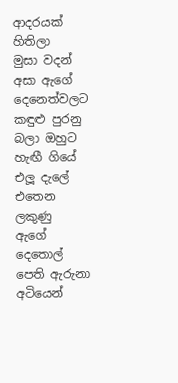ආදරයක් හිතිලා
මුසා වදන් අසා ඇගේ දෙනෙත්වලට කඳුළු පුරනු
බලා ඔහුට හැඟී ගියේ එලූ දැලේ එතෙන ලකුණු
ඇගේ දෙතොල් පෙති ඇරුනා අටියෙන්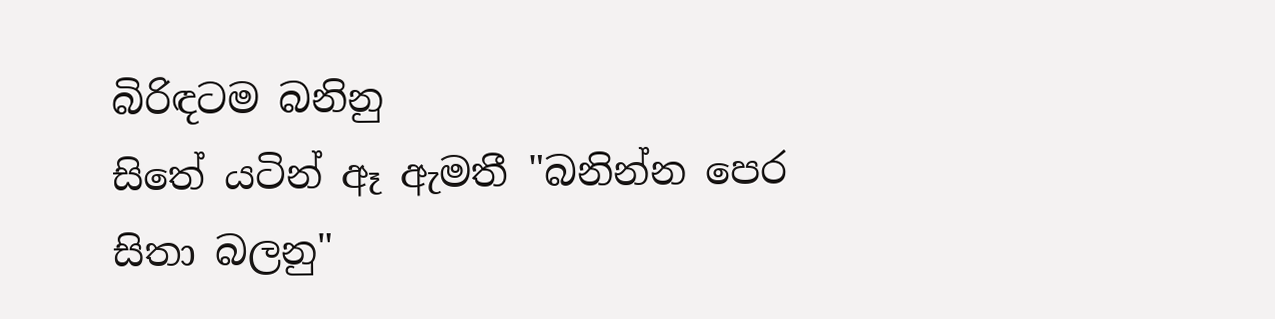බිරිඳටම බනිනු
සිතේ යටින් ඈ ඇමතී "බනින්න පෙර සිතා බලනු"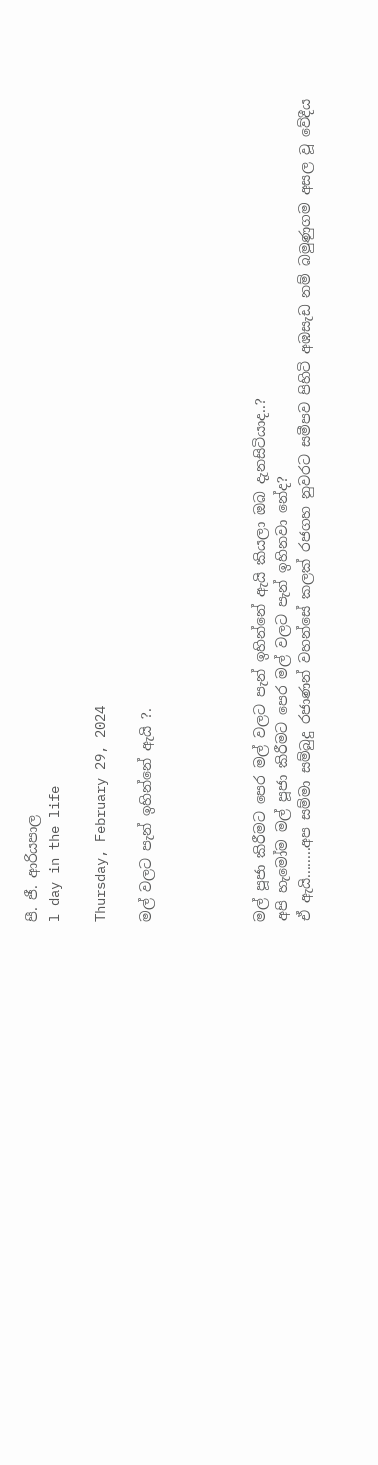පී. ජී. ආරියපාල
l day in the life

Thursday, February 29, 2024

මල් වලට පැන් ඉහින්නේ ඇයි ?.




මල් පූජා කිරීමට පෙර මල් වලට පැන් ඉහින්නේ ඇයි කියලා ඔබ දැනසිටියාද..?
අපි හැමෝම මල් පූජා කිරීමට පෙර මල් වලට පැන් ඉහිනවා නේද?
ඒ ඇයි........අප සම්මා සම්බුදු රජාණන් වහන්සේ කලක් රජගහ නුවරට සමීපව පිහිටි අඹසැඩ නම් බමුණුගම අසල වූ වේදීය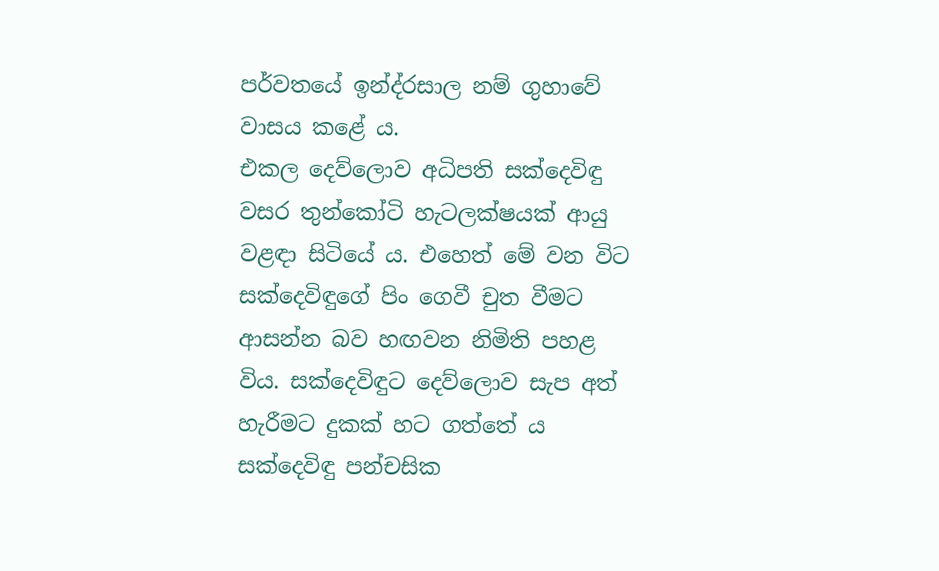පර්වතයේ ඉන්ද්රසාල නම් ගුහාවේ වාසය කළේ ය.
එකල දෙව්ලොව අධිපති සක්දෙවිඳු වසර තුන්කෝටි හැටලක්ෂයක් ආයු වළඳා සිටියේ ය. එහෙත් මේ වන විට සක්දෙවිඳුගේ පිං ගෙවී චුත වීමට ආසන්න බව හඟවන නිමිති පහළ විය. සක්දෙවිඳුට දෙව්ලොව සැප අත් හැරීමට දුකක් හට ගත්තේ ය
සක්දෙවිඳු පන්චසික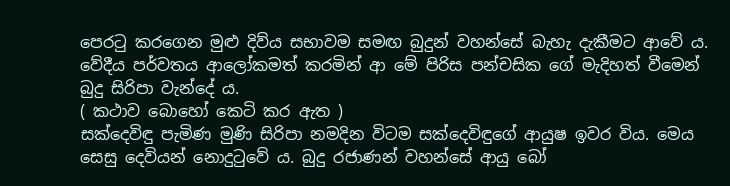පෙරටු කරගෙන මුළු දිව්ය සභාවම සමඟ බුදුන් වහන්සේ බැහැ දැකීමට ආවේ ය. වේදීය පර්වතය ආලෝකමත් කරමින් ආ මේ පිරිස පන්චසික ගේ මැදිහත් වීමෙන් බුදු සිරිපා වැන්දේ ය.
( කථාව බොහෝ කෙටි කර ඇත )
සක්දෙවිඳු පැමිණ මුණි සිරිපා නමදින විටම සක්දෙවිඳුගේ ආයුෂ ඉවර විය. මෙය සෙසු දෙවියන් නොදුටුවේ ය. බුදු රජාණන් වහන්සේ ආයු බෝ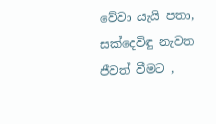වේවා යැයි පතා, සක්දෙවිඳු නැවත ජීවත් වීමට ,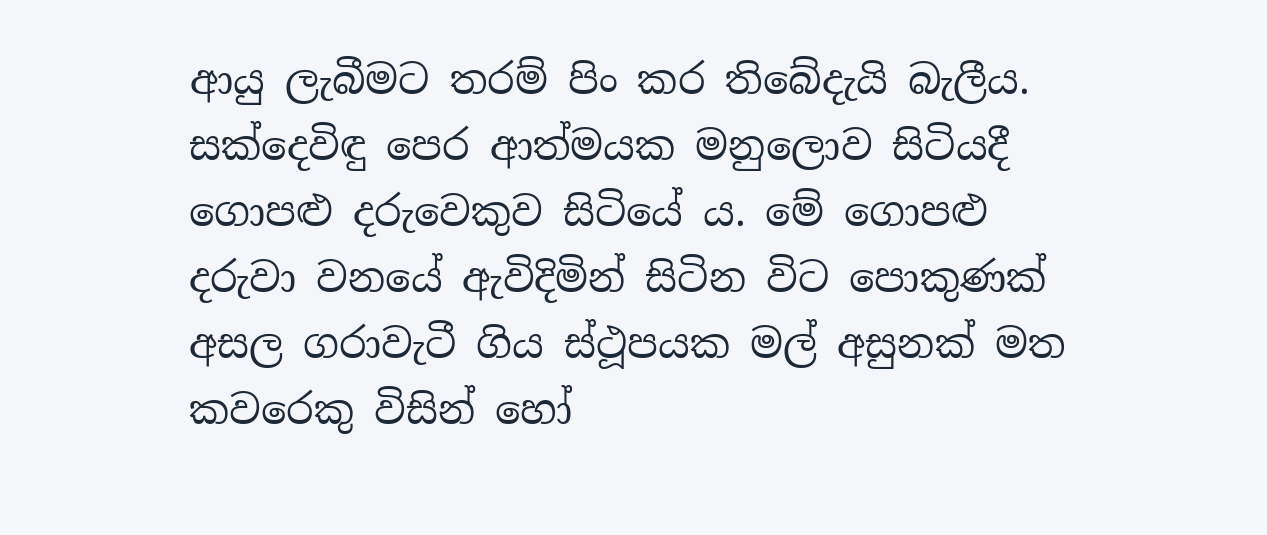ආයු ලැබීමට තරම් පිං කර තිබේදැයි බැලීය.
සක්දෙවිඳු පෙර ආත්මයක මනුලොව සිටියදී ගොපළු දරුවෙකුව සිටියේ ය. මේ ගොපළු දරුවා වනයේ ඇවිදිමින් සිටින විට පොකුණක් අසල ගරාවැටී ගිය ස්ථූපයක මල් අසුනක් මත කවරෙකු විසින් හෝ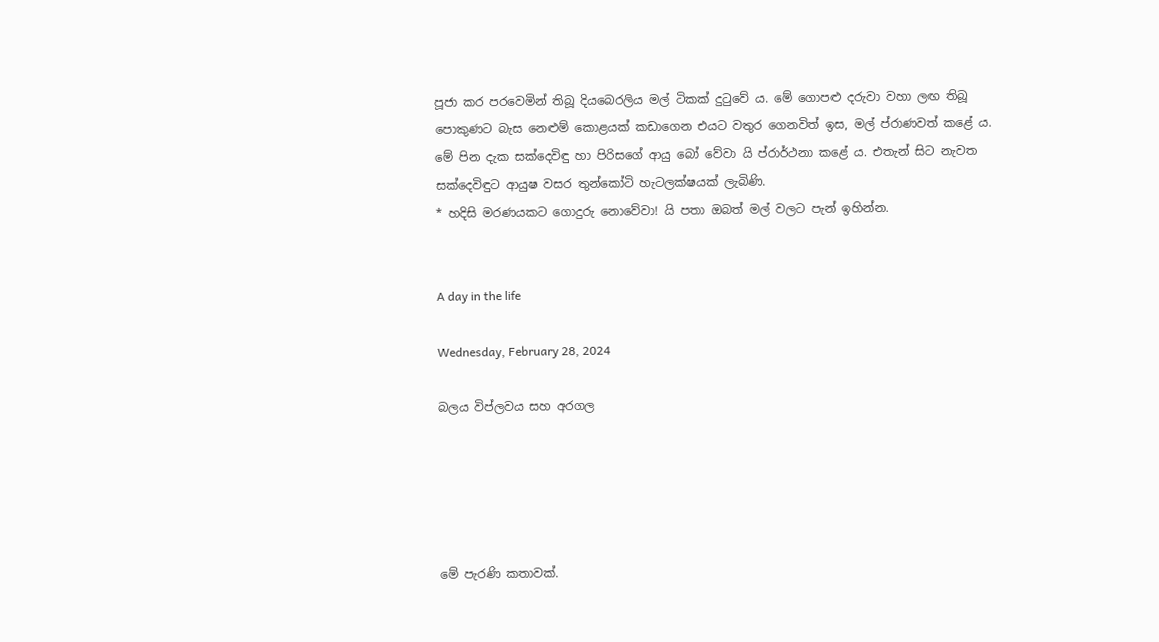පූජා කර පරවෙමින් තිබූ දියබෙරලිය මල් ටිකක් දුටුවේ ය. මේ ගොපළු දරුවා වහා ලඟ තිබූ පොකුණට බැස නෙළුම් කොළයක් කඩාගෙන එයට වතුර ගෙනවිත් ඉස, මල් ප්රාණවත් කළේ ය.
මේ පින දැක සක්දෙවිඳු හා පිරිසගේ ආයු බෝ වේවා යි ප්රාර්ථනා කළේ ය. එතැන් සිට නැවත සක්දෙවිඳුට ආයුෂ වසර තුන්කෝටි හැටලක්ෂයක් ලැබිණි.
* හදිසි මරණයකට ගොදුරු නොවේවා! යි පතා ඔබත් මල් වලට පැන් ඉහින්න.


A day in the life

Wednesday, February 28, 2024

බලය විප්ලවය සහ අරගල





මේ පැරණි කතාවක්.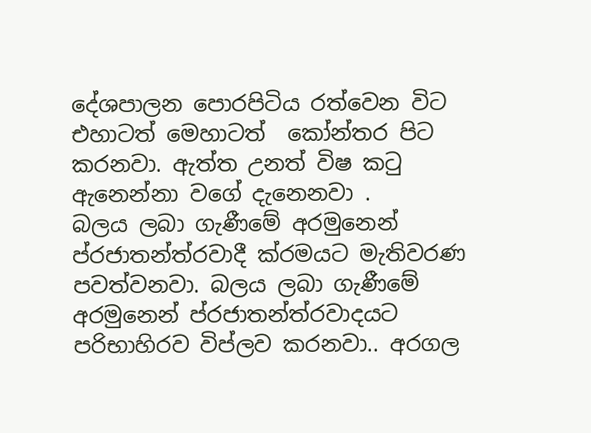දේශපාලන පොරපිටිය රත්වෙන විට එහාටත් මෙහාටත්  කෝන්තර පිට කරනවා. ඇත්ත උනත් විෂ කටු ඇනෙන්නා වගේ දැනෙනවා .
බලය ලබා ගැණීමේ අරමුනෙන් ප්රජාතන්ත්රවාදී ක්රමයට මැතිවරණ පවත්වනවා. බලය ලබා ගැණීමේ අරමුනෙන් ප්රජාතන්ත්රවාදයට පරිභාහිරව විප්ලව කරනවා.. අරගල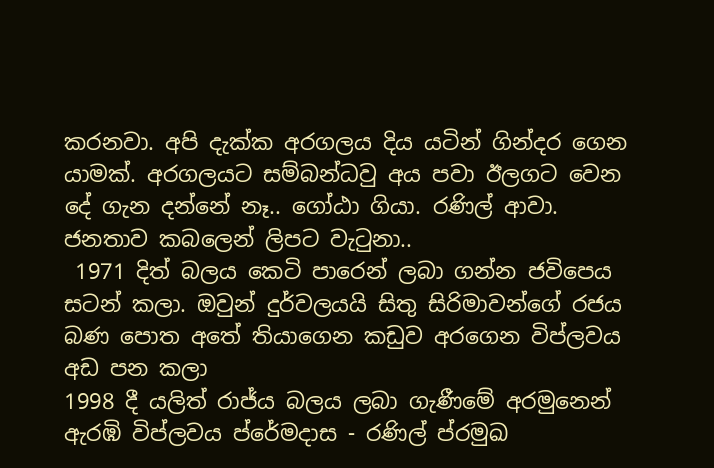කරනවා. අපි දැක්ක අරගලය දිය යටින් ගින්දර ගෙන යාමක්. අරගලයට සම්බන්ධවු අය පවා ඊලගට වෙන දේ ගැන දන්නේ නෑ.. ගෝඨා ගියා. රණිල් ආවා. ජනතාව කබලෙන් ලිපට වැටුනා..
 1971 දිත් බලය කෙටි පාරෙන් ලබා ගන්න ජවිපෙය සටන් කලා. ඔවුන් දුර්වලයයි සිතු සිරිමාවන්ගේ රජය බණ පොත අතේ තියාගෙන කඩුව අරගෙන විප්ලවය අඩ පන කලා
1998 දී යලිත් රාජ්ය බලය ලබා ගැණීමේ අරමුනෙන්   ඇරඹි විප්ලවය ප්රේමදාස - රණිල් ප්රමුඛ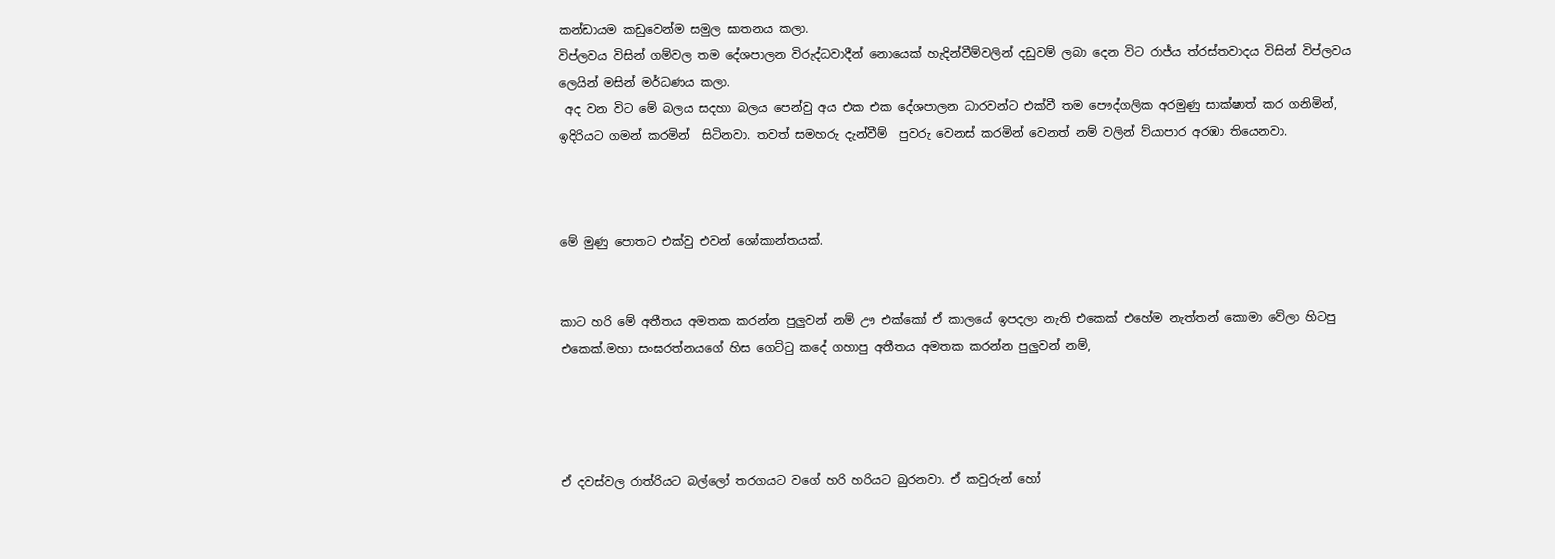කන්ඩායම කඩුවෙන්ම සමුල ඝාතනය කලා.
විප්ලවය විසින් ගම්වල තම දේශපාලන විරුද්ධවාදීන් නොයෙක් හැදින්වීම්වලින් දඩුවම් ලබා දෙන විට රාජ්ය ත්රස්තවාදය විසින් විප්ලවය ලෙයින් මසින් මර්ධණය කලා.
 අද වන විට මේ බලය සදහා බලය පෙන්වු අය එක එක දේශපාලන ධාරවන්ට එක්වී තම පෞද්ගලික අරමුණු සාක්ෂාත් කර ගනිමින්, ඉදිරියට ගමන් කරමින්  සිටිනවා. තවත් සමහරු දැන්වීම්  පුවරු වෙනස් කරමින් වෙනත් නම් වලින් ව්යාපාර අරඹා තියෙනවා.



මේ මුණු පොතට එක්වු එවන් ශෝකාන්තයක්.


කාට හරි මේ අතීතය අමතක කරන්න පුලුවන් නම් ඌ එක්කෝ ඒ කාලයේ ඉපදලා නැති එකෙක් එහේම නැත්තන් කොමා වේලා හිටපු එකෙක්.මහා සංඝරත්නයගේ හිස ගෙට්ටු කදේ ගහාපු අතීතය අමතක කරන්න පුලුවන් නම්,




ඒ දවස්වල රාත්රියට බල්ලෝ තරගයට වගේ හරි හරියට බුරනවා. ඒ කවුරුන් හෝ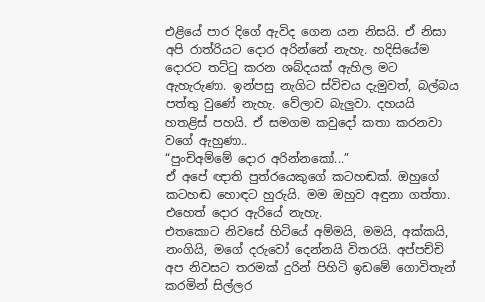එළියේ පාර දිගේ ඇවිද ගෙන යන නිසයි. ඒ නිසා අපි රාත්රියට දොර අරින්නේ නැහැ. හදිසියේම දොරට තට්ටු කරන ශබ්දයක් ඇහිල මට ඇහැරුණා. ඉන්පසු නැගිට ස්විචය දැමුවත්, බල්බය පත්තු වුණේ නැහැ. වේලාව බැලුවා. දහයයි හතළිස් පහයි. ඒ සමගම කවුදෝ කතා කරනවා වගේ ඇහුණා..
“පුංචිඅම්මේ දොර අරින්නකෝ...”
ඒ අපේ ඥාති පුත්රයෙකුගේ කටහඬක්. ඔහුගේ කටහඬ හොඳට හුරුයි. මම ඔහුව අඳුනා ගත්තා. එහෙත් දොර ඇරියේ නැහැ.
එතකොට නිවසේ හිටියේ අම්මයි, මමයි, අක්කයි, නංගියි, මගේ දරුවෝ දෙන්නයි විතරයි. අප්පච්චි අප නිවසට තරමක් දුරින් පිහිටි ඉඩමේ ගොවිතැන් කරමින් සිල්ලර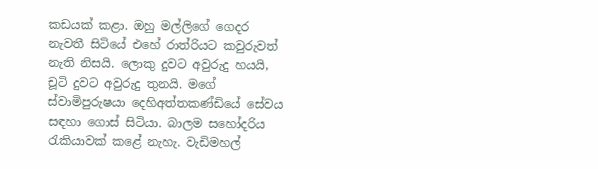කඩයක් කළා. ඔහු මල්ලිගේ ගෙදර නැවතී සිටියේ එහේ රාත්රියට කවුරුවත් නැති නිසයි. ලොකු දුවට අවුරුදු හයයි, චූටි දුවට අවුරුදු තුනයි. මගේ ස්වාමිපුරුෂයා දෙහිඅත්තකණ්ඩියේ සේවය සඳහා ගොස් සිටියා. බාලම සහෝදරිය රැකියාවක් කළේ නැහැ. වැඩිමහල්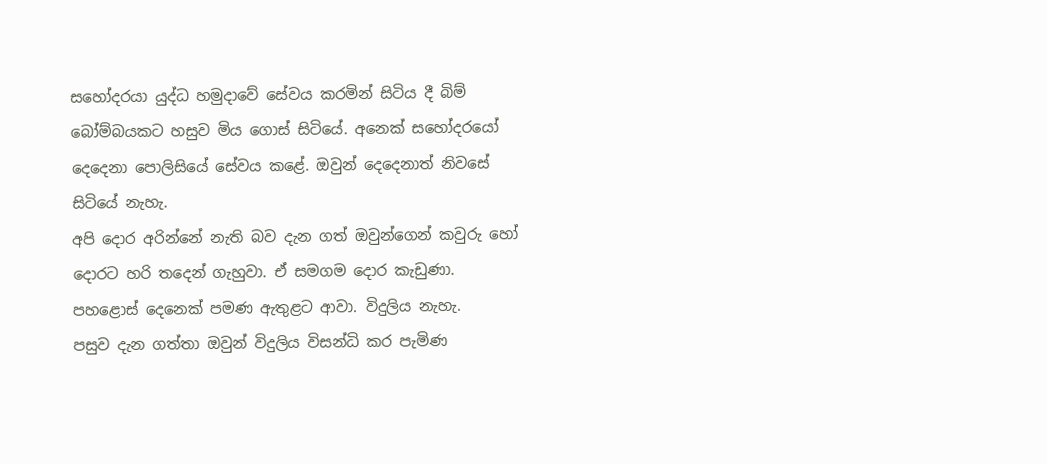සහෝදරයා යුද්ධ හමුදාවේ සේවය කරමින් සිටිය දී බිම් බෝම්බයකට හසුව මිය ගොස් සිටියේ. අනෙක් සහෝදරයෝ දෙදෙනා පොලිසියේ සේවය කළේ. ඔවුන් දෙදෙනාත් නිවසේ සිටියේ නැහැ.
අපි දොර අරින්නේ නැති බව දැන ගත් ඔවුන්ගෙන් කවුරු හෝ දොරට හරි තදෙන් ගැහුවා. ඒ සමගම දොර කැඩුණා. පහළොස් දෙනෙක් පමණ ඇතුළට ආවා. විදුලිය නැහැ.
පසුව දැන ගත්තා ඔවුන් විදුලිය විසන්ධි කර පැමිණ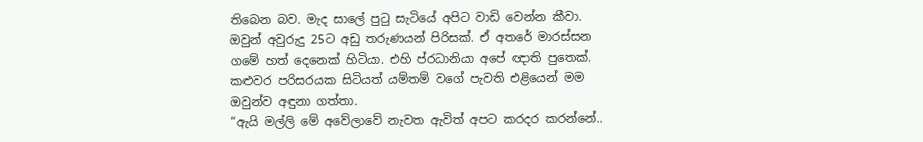තිබෙන බව. මැද සාලේ පුටු සැටියේ අපිට වාඩි වෙන්න කීවා. ඔවුන් අවුරුදු 25ට අඩු තරුණයන් පිරිසක්. ඒ අතරේ මාරස්සන ගමේ හත් දෙනෙක් හිටියා. එහි ප්රධානියා අපේ ඥාති පුතෙක්. කළුවර පරිසරයක සිටියත් යම්තම් වගේ පැවති එළියෙන් මම ඔවුන්ව අඳුනා ගත්තා.
“ඇයි මල්ලි මේ අවේලාවේ නැවත ඇවිත් අපට කරදර කරන්නේ..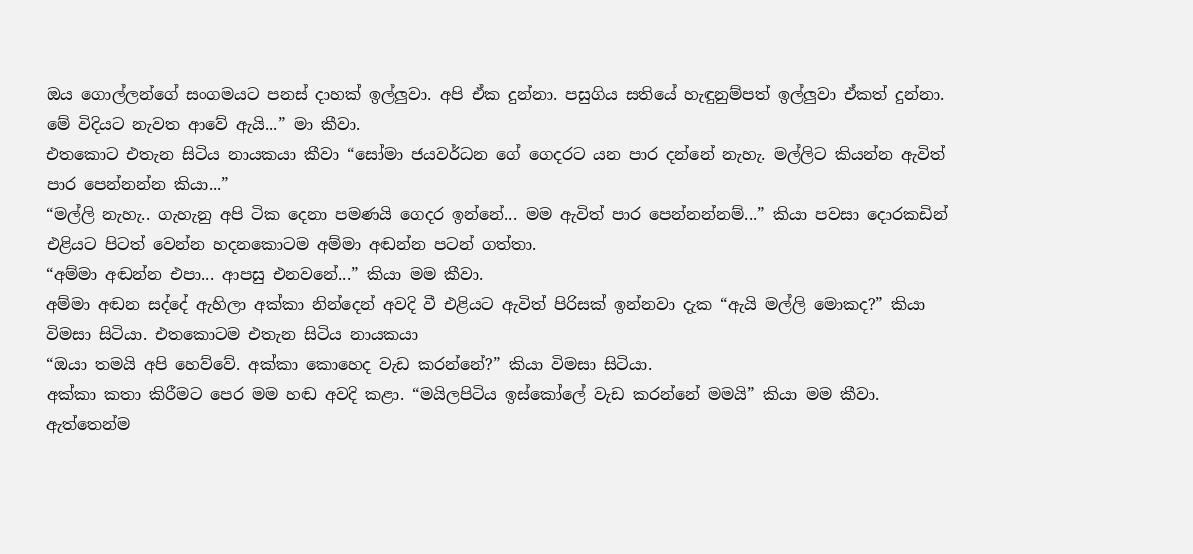ඔය ගොල්ලන්ගේ සංගමයට පනස් දාහක් ඉල්ලුවා. අපි ඒක දුන්නා. පසුගිය සතියේ හැඳුනුම්පත් ඉල්ලුවා ඒකත් දුන්නා. මේ විදියට නැවත ආවේ ඇයි...” මා කීවා.
එතකොට එතැන සිටිය නායකයා කීවා “සෝමා ජයවර්ධන ගේ ගෙදරට යන පාර දන්නේ නැහැ. මල්ලිට කියන්න ඇවිත් පාර පෙන්නන්න කියා...”
“මල්ලි නැහැ.. ගැහැනු අපි ටික දෙනා පමණයි ගෙදර ඉන්නේ... මම ඇවිත් පාර පෙන්නන්නම්...” කියා පවසා දොරකඩින් එළියට පිටත් වෙන්න හදනකොටම අම්මා අඬන්න පටන් ගත්තා.
“අම්මා අඬන්න එපා... ආපසු එනවනේ...” කියා මම කීවා.
අම්මා අඬන සද්දේ ඇහිලා අක්කා නින්දෙන් අවදි වී එළියට ඇවිත් පිරිසක් ඉන්නවා දැක “ඇයි මල්ලි මොකද?” කියා විමසා සිටියා. එතකොටම එතැන සිටිය නායකයා
“ඔයා තමයි අපි හෙව්වේ. අක්කා කොහෙද වැඩ කරන්නේ?” කියා විමසා සිටියා.
අක්කා කතා කිරීමට පෙර මම හඬ අවදි කළා. “මයිලපිටිය ඉස්කෝලේ වැඩ කරන්නේ මමයි” කියා මම කීවා. ඇත්තෙන්ම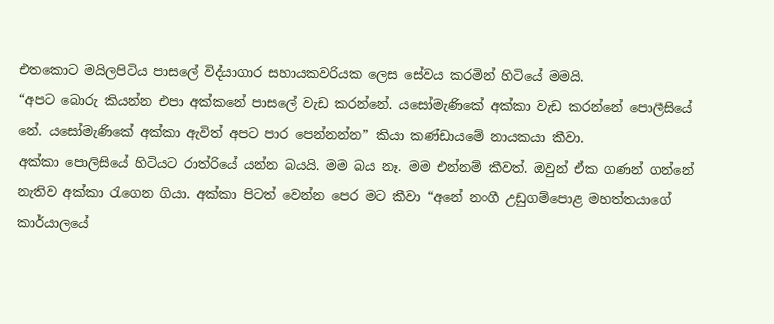එතකොට මයිලපිටිය පාසලේ විද්යාගාර සහායකවරියක ලෙස සේවය කරමින් හිටියේ මමයි.
“අපට බොරු කියන්න එපා අක්කනේ පාසලේ වැඩ කරන්නේ. යසෝමැණිකේ අක්කා වැඩ කරන්නේ පොලීසියේ නේ. යසෝමැණිකේ අක්කා ඇවිත් අපට පාර පෙන්නන්න” කියා කණ්ඩායමේ නායකයා කීවා.
අක්කා පොලිසියේ හිටියට රාත්රියේ යන්න බයයි. මම බය නෑ. මම එන්නම් කීවත්. ඔවුන් ඒක ගණන් ගන්නේ නැතිව අක්කා රැගෙන ගියා. අක්කා පිටත් වෙන්න පෙර මට කීවා “අනේ නංගී උඩුගම්පොළ මහත්තයාගේ කාර්යාලයේ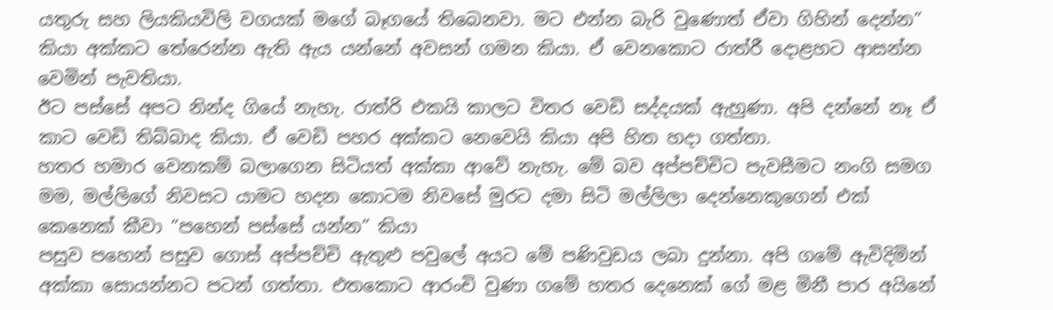යතුරු සහ ලියකියවිලි වගයක් මගේ බෑගයේ තිබෙනවා. මට එන්න බැරි වුණොත් ඒවා ගිහින් දෙන්න” කියා අක්කට තේරෙන්න ඇති ඇය යන්නේ අවසන් ගමන කියා. ඒ වෙනකොට රාත්රී දොළහට ආසන්න වෙමින් පැවතියා.
ඊට පස්සේ අපට නින්ද ගියේ නැහැ. රාත්රි එකයි කාලට විතර වෙඩි සද්දයක් ඇහුණා. අපි දන්නේ නෑ ඒ කාට වෙඩි තිබ්බාද කියා. ඒ වෙඩි පහර අක්කට නෙවෙයි කියා අපි හිත හදා ගත්තා.
හතර හමාර වෙනකම් බලාගෙන සිටියත් අක්කා ආවේ නැහැ. මේ බව අප්පච්චිට පැවසීමට නංගි සමග මම, මල්ලිගේ නිවසට යාමට හදන කොටම නිවසේ මුරට දමා සිටි මල්ලිලා දෙන්නෙකුගෙන් එක් කෙනෙක් කීවා “පහෙන් පස්සේ යන්න” කියා
පසුව පහෙන් පසුව ගොස් අප්පච්චි ඇතුළු පවුලේ අයට මේ පණිවුඩය ලබා දුන්නා. අපි ගමේ ඇවිදිමින් අක්කා සොයන්නට පටන් ගත්තා. එතකොට ආරංචි වුණා ගමේ හතර දෙනෙක් ගේ මළ මිනී පාර අයිනේ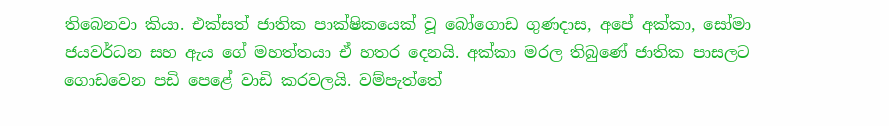තිබෙනවා කියා. එක්සත් ජාතික පාක්ෂිකයෙක් වූ බෝගොඩ ගුණදාස, අපේ අක්කා, සෝමා ජයවර්ධන සහ ඇය ගේ මහත්තයා ඒ හතර දෙනයි. අක්කා මරල තිබුණේ ජාතික පාසලට ගොඩවෙන පඩි පෙළේ වාඩි කරවලයි. වම්පැත්තේ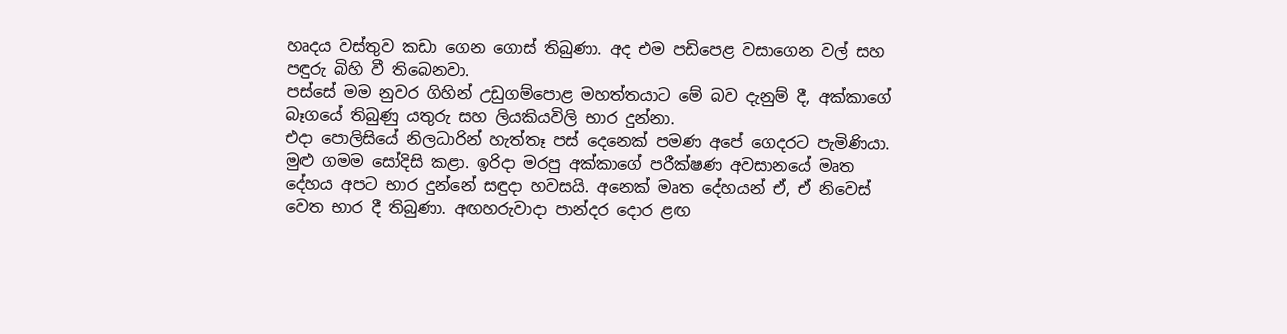හෘදය වස්තුව කඩා ගෙන ගොස් තිබුණා. අද එම පඩිපෙළ වසාගෙන වල් සහ පඳුරු බිහි වී තිබෙනවා.
පස්සේ මම නුවර ගිහින් උඩුගම්පොළ මහත්තයාට මේ බව දැනුම් දී, අක්කාගේ බෑගයේ තිබුණු යතුරු සහ ලියකියවිලි භාර දුන්නා.
එදා පොලිසියේ නිලධාරින් හැත්තෑ පස් දෙනෙක් පමණ අපේ ගෙදරට පැමිණියා. මුළු ගමම සෝදිසි කළා. ඉරිදා මරපු අක්කාගේ පරීක්ෂණ අවසානයේ මෘත දේහය අපට භාර දුන්නේ සඳුද‌ා හවසයි. අනෙක් මෘත දේහයන් ඒ, ඒ නිවෙස් වෙත භාර දී තිබුණා. අඟහරුවාද‌ා පාන්දර දොර ළඟ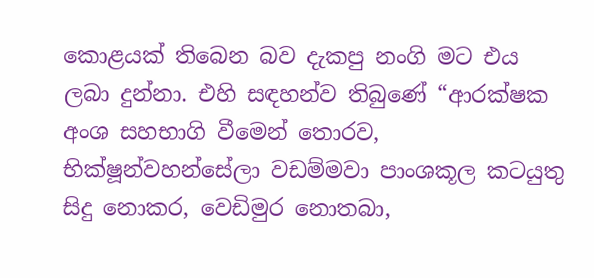කොළයක් තිබෙන බව දැකපු නංගි මට එය ලබා දුන්නා. එහි සඳහන්ව තිබුණේ “ආරක්ෂක අංශ සහභාගි වීමෙන් තොරව, භික්ෂූන්වහන්සේලා වඩම්මවා පාංශකූල කටයුතු සිදු නොකර, වෙඩිමුර නොතබා,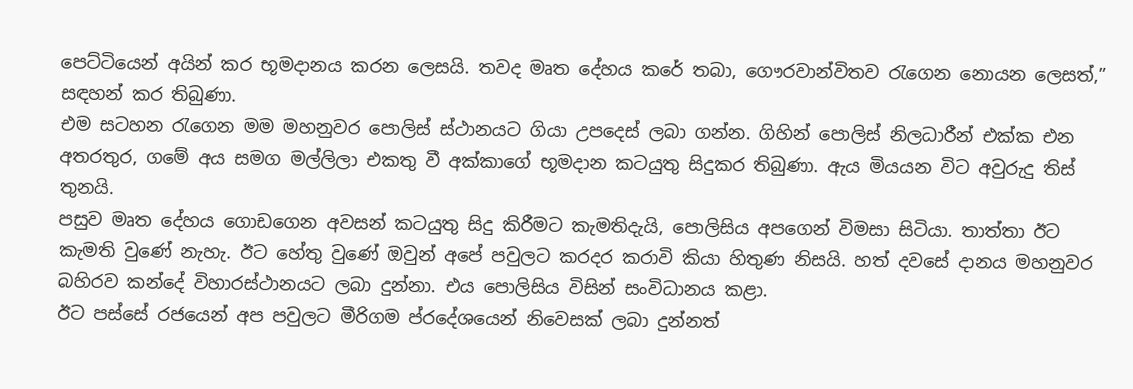පෙට්ටියෙන් අයින් කර භූමදානය කරන ලෙසයි. තවද මෘත දේහය කරේ තබා, ගෞරවාන්විතව රැගෙන නොයන ලෙසත්,” සඳහන් කර තිබුණා.
එම සටහන රැගෙන මම මහනුවර පොලිස් ස්ථානයට ගියා උපදෙස් ලබා ගන්න. ගිහින් පොලිස් නිලධාරීන් එක්ක එන අතරතුර, ගමේ අය සමග මල්ලිලා එකතු වී අක්කාගේ භූමදාන කටයුතු සිදුකර තිබුණා. ඇය මියයන විට අවුරුදු තිස් තුනයි.
පසුව මෘත දේහය ගොඩගෙන අවසන් කටයුතු සිදු කිරීමට කැමතිදැයි, පොලිසිය අපගෙන් විමසා සිටියා. තාත්තා ඊට කැමති වුණේ නැහැ. ඊට හේතු වුණේ ඔවුන් අපේ පවුලට කරදර කරාවි කියා හිතුණ නිසයි. හත් දවසේ දානය මහනුවර බහිරව කන්දේ විහාරස්ථානයට ලබා දුන්නා. එය පොලිසිය විසින් සංවිධානය කළා.
ඊට පස්සේ රජයෙන් අප පවුලට මීරිගම ප්රදේශයෙන් නිවෙසක් ලබා දුන්නත්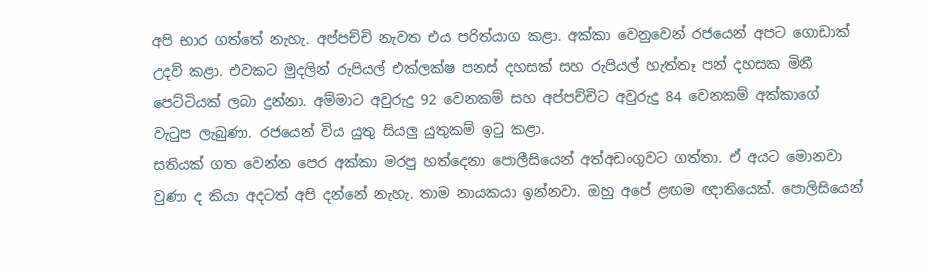අපි භාර ගත්තේ නැහැ. අප්පච්චි නැවත එය පරිත්යාග කළා. අක්කා වෙනුවෙන් රජයෙන් අපට ගොඩාක් උදව් කළා. එවකට මුදලින් රුපියල් එක්ලක්ෂ පනස් දහසක් සහ රුපියල් හැත්තෑ පන් දහසක මිනී පෙට්ටියක් ලබා දුන්නා. අම්මාට අවුරුදු 92 වෙනකම් සහ අප්පච්චිට අවුරුදු 84 වෙනකම් අක්කාගේ වැටුප ලැබුණා. රජයෙන් විය යුතු සියලු යුතුකම් ඉටු කළා.
සතියක් ගත වෙන්න පෙර අක්කා මරපු හත්දෙනා පොලීසියෙන් අත්අඩංගුවට ගත්තා. ඒ අයට මොනවා වුණා ද කියා අදටත් අපි දන්නේ නැහැ. තාම නායකයා ඉන්නවා. ඔහු අපේ ළඟම ඥාතියෙක්. පොලිසියෙන්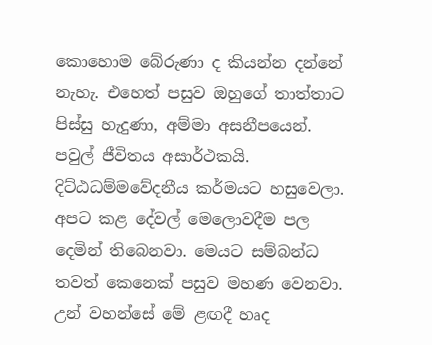කොහොම බේරුණා ද කියන්න දන්නේ නැහැ. එහෙත් පසුව ඔහුගේ තාත්තාට පිස්සු හැදුණා, අම්මා අසනීපයෙන්. පවුල් ජීවිතය අසාර්ථකයි. දිට්ඨධම්මවේදනීය කර්මයට හසුවෙලා.
අපට කළ දේවල් මෙලොවදීම පල දෙමින් තිබෙනවා. මෙයට සම්බන්ධ තවත් කෙනෙක් පසුව මහණ වෙනවා. උන් වහන්සේ මේ ළඟදී හෘද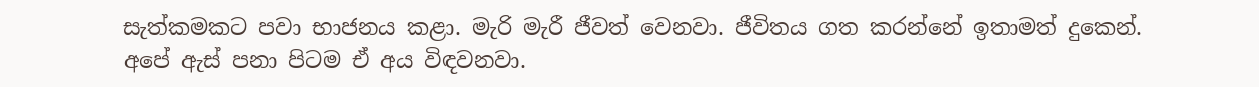සැත්කමකට පවා භාජනය කළා. මැරි මැරී ජීවත් වෙනවා. ජීවිතය ගත කරන්නේ ඉතාමත් දුකෙන්. අපේ ඇස් පනා පිටම ඒ අය විඳවනවා.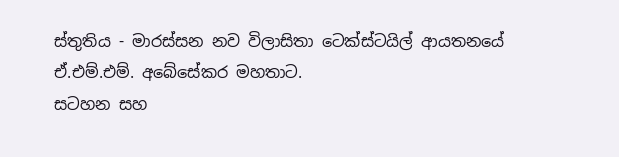ස්තුතිය - මාරස්සන නව විලාසිතා ටෙක්ස්ටයිල් ආයතනයේ ඒ.එම්.එම්. අබේසේකර මහතාට.
සටහන සහ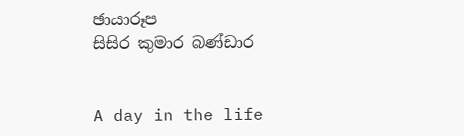ඡායාරූප
සිසිර කුමාර බණ්ඩාර


A day in the life